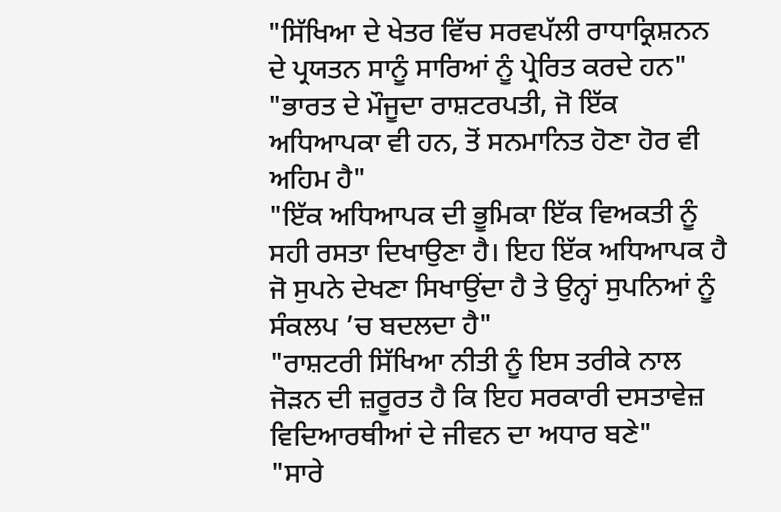"ਸਿੱਖਿਆ ਦੇ ਖੇਤਰ ਵਿੱਚ ਸਰਵਪੱਲੀ ਰਾਧਾਕ੍ਰਿਸ਼ਨਨ ਦੇ ਪ੍ਰਯਤਨ ਸਾਨੂੰ ਸਾਰਿਆਂ ਨੂੰ ਪ੍ਰੇਰਿਤ ਕਰਦੇ ਹਨ"
"ਭਾਰਤ ਦੇ ਮੌਜੂਦਾ ਰਾਸ਼ਟਰਪਤੀ, ਜੋ ਇੱਕ ਅਧਿਆਪਕਾ ਵੀ ਹਨ, ਤੋਂ ਸਨਮਾਨਿਤ ਹੋਣਾ ਹੋਰ ਵੀ ਅਹਿਮ ਹੈ"
"ਇੱਕ ਅਧਿਆਪਕ ਦੀ ਭੂਮਿਕਾ ਇੱਕ ਵਿਅਕਤੀ ਨੂੰ ਸਹੀ ਰਸਤਾ ਦਿਖਾਉਣਾ ਹੈ। ਇਹ ਇੱਕ ਅਧਿਆਪਕ ਹੈ ਜੋ ਸੁਪਨੇ ਦੇਖਣਾ ਸਿਖਾਉਂਦਾ ਹੈ ਤੇ ਉਨ੍ਹਾਂ ਸੁਪਨਿਆਂ ਨੂੰ ਸੰਕਲਪ ’ਚ ਬਦਲਦਾ ਹੈ"
"ਰਾਸ਼ਟਰੀ ਸਿੱਖਿਆ ਨੀਤੀ ਨੂੰ ਇਸ ਤਰੀਕੇ ਨਾਲ ਜੋੜਨ ਦੀ ਜ਼ਰੂਰਤ ਹੈ ਕਿ ਇਹ ਸਰਕਾਰੀ ਦਸਤਾਵੇਜ਼ ਵਿਦਿਆਰਥੀਆਂ ਦੇ ਜੀਵਨ ਦਾ ਅਧਾਰ ਬਣੇ"
"ਸਾਰੇ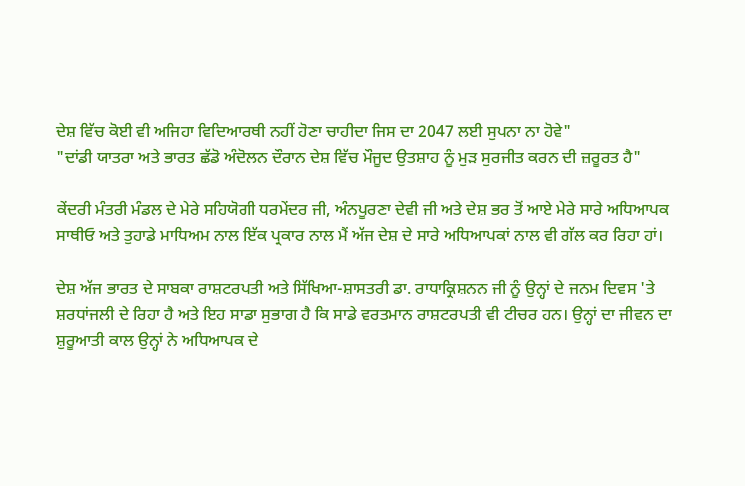ਦੇਸ਼ ਵਿੱਚ ਕੋਈ ਵੀ ਅਜਿਹਾ ਵਿਦਿਆਰਥੀ ਨਹੀਂ ਹੋਣਾ ਚਾਹੀਦਾ ਜਿਸ ਦਾ 2047 ਲਈ ਸੁਪਨਾ ਨਾ ਹੋਵੇ"
"ਦਾਂਡੀ ਯਾਤਰਾ ਅਤੇ ਭਾਰਤ ਛੱਡੋ ਅੰਦੋਲਨ ਦੌਰਾਨ ਦੇਸ਼ ਵਿੱਚ ਮੌਜੂਦ ਉਤਸ਼ਾਹ ਨੂੰ ਮੁੜ ਸੁਰਜੀਤ ਕਰਨ ਦੀ ਜ਼ਰੂਰਤ ਹੈ"

ਕੇਂਦਰੀ ਮੰਤਰੀ ਮੰਡਲ ਦੇ ਮੇਰੇ ਸਹਿਯੋਗੀ ਧਰਮੇਂਦਰ ਜੀ, ਅੰਨਪੂਰਣਾ ਦੇਵੀ ਜੀ ਅਤੇ ਦੇਸ਼ ਭਰ ਤੋਂ ਆਏ ਮੇਰੇ ਸਾਰੇ ਅਧਿਆਪਕ ਸਾਥੀਓ ਅਤੇ ਤੁਹਾਡੇ ਮਾਧਿਅਮ ਨਾਲ ਇੱਕ ਪ੍ਰਕਾਰ ਨਾਲ ਮੈਂ ਅੱਜ ਦੇਸ਼ ਦੇ ਸਾਰੇ ਅਧਿਆਪਕਾਂ ਨਾਲ ਵੀ ਗੱਲ ਕਰ ਰਿਹਾ ਹਾਂ।

ਦੇਸ਼ ਅੱਜ ਭਾਰਤ ਦੇ ਸਾਬਕਾ ਰਾਸ਼ਟਰਪਤੀ ਅਤੇ ਸਿੱਖਿਆ-ਸ਼ਾਸਤਰੀ ਡਾ. ਰਾਧਾਕ੍ਰਿਸ਼ਨਨ ਜੀ ਨੂੰ ਉਨ੍ਹਾਂ ਦੇ ਜਨਮ ਦਿਵਸ 'ਤੇ ਸ਼ਰਧਾਂਜਲੀ ਦੇ ਰਿਹਾ ਹੈ ਅਤੇ ਇਹ ਸਾਡਾ ਸੁਭਾਗ ਹੈ ਕਿ ਸਾਡੇ ਵਰਤਮਾਨ ਰਾਸ਼ਟਰਪਤੀ ਵੀ ਟੀਚਰ ਹਨ। ਉਨ੍ਹਾਂ ਦਾ ਜੀਵਨ ਦਾ ਸ਼ੁਰੂਆਤੀ ਕਾਲ ਉਨ੍ਹਾਂ ਨੇ ਅਧਿਆਪਕ ਦੇ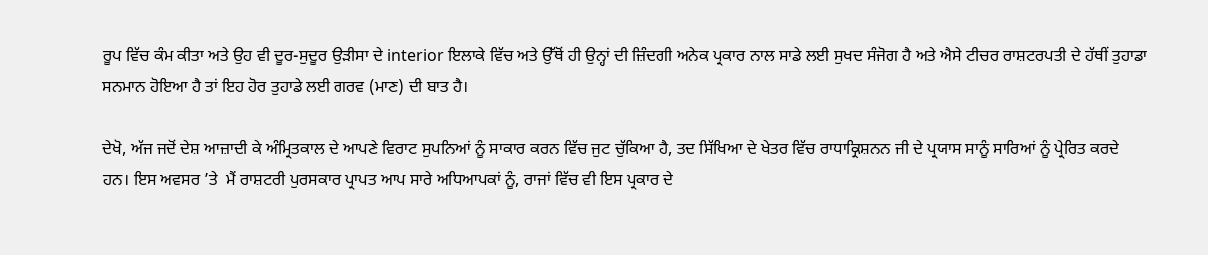ਰੂਪ ਵਿੱਚ ਕੰਮ ਕੀਤਾ ਅਤੇ ਉਹ ਵੀ ਦੂਰ-ਸੁਦੂਰ ਉੜੀਸਾ ਦੇ interior ਇਲਾਕੇ ਵਿੱਚ ਅਤੇ ਉੱਥੋਂ ਹੀ ਉਨ੍ਹਾਂ ਦੀ ਜ਼ਿੰਦਗੀ ਅਨੇਕ ਪ੍ਰਕਾਰ ਨਾਲ ਸਾਡੇ ਲਈ ਸੁਖਦ ਸੰਜੋਗ ਹੈ ਅਤੇ ਐਸੇ ਟੀਚਰ ਰਾਸ਼ਟਰਪਤੀ ਦੇ ਹੱਥੀਂ ਤੁਹਾਡਾ ਸਨਮਾਨ ਹੋਇਆ ਹੈ ਤਾਂ ਇਹ ਹੋਰ ਤੁਹਾਡੇ ਲਈ ਗਰਵ (ਮਾਣ) ਦੀ ਬਾਤ ਹੈ।

ਦੇਖੋ, ਅੱਜ ਜਦੋਂ ਦੇਸ਼ ਆਜ਼ਾਦੀ ਕੇ ਅੰਮ੍ਰਿਤਕਾਲ ਦੇ ਆਪਣੇ ਵਿਰਾਟ ਸੁਪਨਿਆਂ ਨੂੰ ਸਾਕਾਰ ਕਰਨ ਵਿੱਚ ਜੁਟ ਚੁੱਕਿਆ ਹੈ, ਤਦ ਸਿੱਖਿਆ ਦੇ ਖੇਤਰ ਵਿੱਚ ਰਾਧਾਕ੍ਰਿਸ਼ਨਨ ਜੀ ਦੇ ਪ੍ਰਯਾਸ ਸਾਨੂੰ ਸਾਰਿਆਂ ਨੂੰ ਪ੍ਰੇਰਿਤ ਕਰਦੇ ਹਨ। ਇਸ ਅਵਸਰ ’ਤੇ  ਮੈਂ ਰਾਸ਼ਟਰੀ ਪੁਰਸਕਾਰ ਪ੍ਰਾਪਤ ਆਪ ਸਾਰੇ ਅਧਿਆਪਕਾਂ ਨੂੰ, ਰਾਜਾਂ ਵਿੱਚ ਵੀ ਇਸ ਪ੍ਰਕਾਰ ਦੇ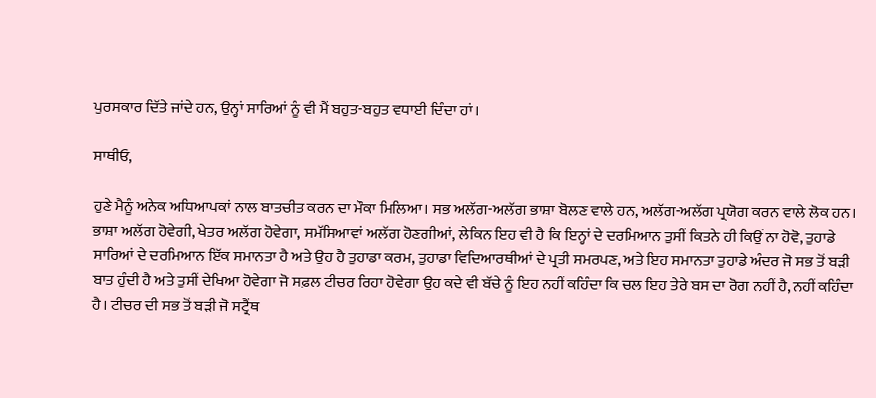ਪੁਰਸਕਾਰ ਦਿੱਤੇ ਜਾਂਦੇ ਹਨ, ਉਨ੍ਹਾਂ ਸਾਰਿਆਂ ਨੂੰ ਵੀ ਮੈਂ ਬਹੁਤ-ਬਹੁਤ ਵਧਾਈ ਦਿੰਦਾ ਹਾਂ।

ਸਾਥੀਓ,

ਹੁਣੇ ਮੈਨੂੰ ਅਨੇਕ ਅਧਿਆਪਕਾਂ ਨਾਲ ਬਾਤਚੀਤ ਕਰਨ ਦਾ ਮੌਕਾ ਮਿਲਿਆ। ਸਭ ਅਲੱਗ-ਅਲੱਗ ਭਾਸ਼ਾ ਬੋਲਣ ਵਾਲੇ ਹਨ, ਅਲੱਗ-ਅਲੱਗ ਪ੍ਰਯੋਗ ਕਰਨ ਵਾਲੇ ਲੋਕ ਹਨ। ਭਾਸ਼ਾ ਅਲੱਗ ਹੋਵੇਗੀ, ਖੇਤਰ ਅਲੱਗ ਹੋਵੇਗਾ, ਸਮੱਸਿਆਵਾਂ ਅਲੱਗ ਹੋਣਗੀਆਂ, ਲੇਕਿਨ ਇਹ ਵੀ ਹੈ ਕਿ ਇਨ੍ਹਾਂ ਦੇ ਦਰਮਿਆਨ ਤੁਸੀਂ ਕਿਤਨੇ ਹੀ ਕਿਉਂ ਨਾ ਹੋਵੋ, ਤੁਹਾਡੇ ਸਾਰਿਆਂ ਦੇ ਦਰਮਿਆਨ ਇੱਕ ਸਮਾਨਤਾ ਹੈ ਅਤੇ ਉਹ ਹੈ ਤੁਹਾਡਾ ਕਰਮ, ਤੁਹਾਡਾ ਵਿਦਿਆਰਥੀਆਂ ਦੇ ਪ੍ਰਤੀ ਸਮਰਪਣ, ਅਤੇ ਇਹ ਸਮਾਨਤਾ ਤੁਹਾਡੇ ਅੰਦਰ ਜੋ ਸਭ ਤੋਂ ਬੜੀ ਬਾਤ ਹੁੰਦੀ ਹੈ ਅਤੇ ਤੁਸੀਂ ਦੇਖਿਆ ਹੋਵੇਗਾ ਜੋ ਸਫ਼ਲ ਟੀਚਰ ਰਿਹਾ ਹੋਵੇਗਾ ਉਹ ਕਦੇ ਵੀ ਬੱਚੇ ਨੂੰ ਇਹ ਨਹੀਂ ਕਹਿੰਦਾ ਕਿ ਚਲ ਇਹ ਤੇਰੇ ਬਸ ਦਾ ਰੋਗ ਨਹੀਂ ਹੈ, ਨਹੀਂ ਕਹਿੰਦਾ ਹੈ। ਟੀਚਰ ਦੀ ਸਭ ਤੋਂ ਬੜੀ ਜੋ ਸਟ੍ਰੈਂਥ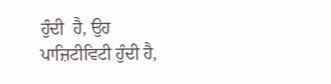ਹੁੰਦੀ  ਹੈ, ਉਹ ਪਾਜ਼ਿਟੀਵਿਟੀ ਹੁੰਦੀ ਹੈ,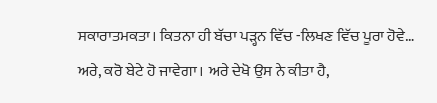ਸਕਾਰਾਤਮਕਤਾ। ਕਿਤਨਾ ਹੀ ਬੱਚਾ ਪੜ੍ਹਨ ਵਿੱਚ -ਲਿਖਣ ਵਿੱਚ ਪੂਰਾ ਹੋਵੇ… ਅਰੇ, ਕਰੋ ਬੇਟੇ ਹੋ ਜਾਵੇਗਾ। ਅਰੇ ਦੇਖੋ ਉਸ ਨੇ ਕੀਤਾ ਹੈ,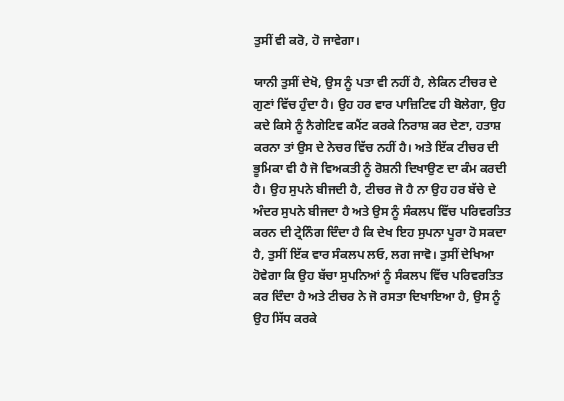ਤੁਸੀਂ ਵੀ ਕਰੋ, ਹੋ ਜਾਵੇਗਾ।

ਯਾਨੀ ਤੁਸੀਂ ਦੇਖੋ, ਉਸ ਨੂੰ ਪਤਾ ਵੀ ਨਹੀਂ ਹੈ, ਲੇਕਿਨ ਟੀਚਰ ਦੇ ਗੁਣਾਂ ਵਿੱਚ ਹੁੰਦਾ ਹੈ। ਉਹ ਹਰ ਵਾਰ ਪਾਜ਼ਿਟਿਵ ਹੀ ਬੋਲੇਗਾ, ਉਹ ਕਦੇ ਕਿਸੇ ਨੂੰ ਨੈਗੇਟਿਵ ਕਮੈਂਟ ਕਰਕੇ ਨਿਰਾਸ਼ ਕਰ ਦੇਣਾ, ਹਤਾਸ਼ ਕਰਨਾ ਤਾਂ ਉਸ ਦੇ ਨੇਚਰ ਵਿੱਚ ਨਹੀਂ ਹੈ। ਅਤੇ ਇੱਕ ਟੀਚਰ ਦੀ ਭੂਮਿਕਾ ਵੀ ਹੈ ਜੋ ਵਿਅਕਤੀ ਨੂੰ ਰੋਸ਼ਨੀ ਦਿਖਾਉਣ ਦਾ ਕੰਮ ਕਰਦੀ ਹੈ। ਉਹ ਸੁਪਨੇ ਬੀਜਦੀ ਹੈ, ਟੀਚਰ ਜੋ ਹੈ ਨਾ ਉਹ ਹਰ ਬੱਚੇ ਦੇ ਅੰਦਰ ਸੁਪਨੇ ਬੀਜਦਾ ਹੈ ਅਤੇ ਉਸ ਨੂੰ ਸੰਕਲਪ ਵਿੱਚ ਪਰਿਵਰਤਿਤ ਕਰਨ ਦੀ ਟ੍ਰੇਨਿੰਗ ਦਿੰਦਾ ਹੈ ਕਿ ਦੇਖ ਇਹ ਸੁਪਨਾ ਪੂਰਾ ਹੋ ਸਕਦਾ ਹੈ, ਤੁਸੀਂ ਇੱਕ ਵਾਰ ਸੰਕਲਪ ਲਓ, ਲਗ ਜਾਵੋ। ਤੁਸੀਂ ਦੇਖਿਆ ਹੋਵੇਗਾ ਕਿ ਉਹ ਬੱਚਾ ਸੁਪਨਿਆਂ ਨੂੰ ਸੰਕਲਪ ਵਿੱਚ ਪਰਿਵਰਤਿਤ ਕਰ ਦਿੰਦਾ ਹੈ ਅਤੇ ਟੀਚਰ ਨੇ ਜੋ ਰਸਤਾ ਦਿਖਾਇਆ ਹੈ, ਉਸ ਨੂੰ ਉਹ ਸਿੱਧ ਕਰਕੇ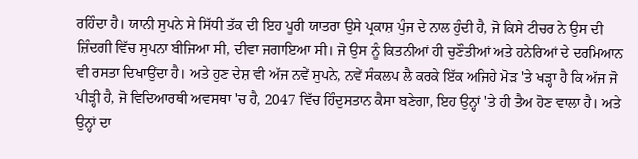ਰਹਿੰਦਾ ਹੈ। ਯਾਨੀ ਸੁਪਨੇ ਸੇ ਸਿੱਧੀ ਤੱਕ ਦੀ ਇਹ ਪੂਰੀ ਯਾਤਰਾ ਉਸੇ ਪ੍ਰਕਾਸ਼ ਪੁੰਜ ਦੇ ਨਾਲ ਹੁੰਦੀ ਹੈ, ਜੋ ਕਿਸੇ ਟੀਚਰ ਨੇ ਉਸ ਦੀ ਜ਼ਿੰਦਗੀ ਵਿੱਚ ਸੁਪਨਾ ਬੀਜਿਆ ਸੀ, ਦੀਵਾ ਜਗਾਇਆ ਸੀ। ਜੋ ਉਸ ਨੂੰ ਕਿਤਨੀਆਂ ਹੀ ਚੁਣੌਤੀਆਂ ਅਤੇ ਹਨੇਰਿਆਂ ਦੇ ਦਰਮਿਆਨ ਵੀ ਰਸਤਾ ਦਿਖਾਉਂਦਾ ਹੈ। ਅਤੇ ਹੁਣ ਦੇਸ਼ ਵੀ ਅੱਜ ਨਵੇਂ ਸੁਪਨੇ, ਨਵੇਂ ਸੰਕਲਪ ਲੈ ਕਰਕੇ ਇੱਕ ਅਜਿਹੇ ਮੋੜ 'ਤੇ ਖੜ੍ਹਾ ਹੈ ਕਿ ਅੱਜ ਜੋ ਪੀੜ੍ਹੀ ਹੈ, ਜੋ ਵਿਦਿਆਰਥੀ ਅਵਸਥਾ 'ਚ ਹੈ, 2047 ਵਿੱਚ ਹਿੰਦੁਸਤਾਨ ਕੈਸਾ ਬਣੇਗਾ, ਇਹ ਉਨ੍ਹਾਂ 'ਤੇ ਹੀ ਤੈਅ ਹੋਣ ਵਾਲਾ ਹੈ। ਅਤੇ ਉਨ੍ਹਾਂ ਦਾ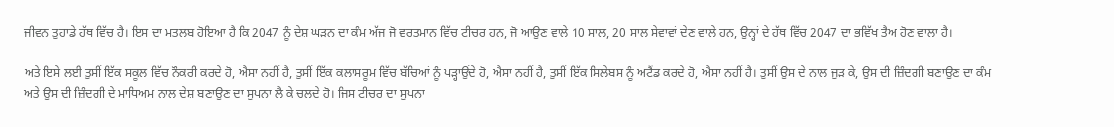ਜੀਵਨ ਤੁਹਾਡੇ ਹੱਥ ਵਿੱਚ ਹੈ। ਇਸ ਦਾ ਮਤਲਬ ਹੋਇਆ ਹੈ ਕਿ 2047 ਨੂੰ ਦੇਸ਼ ਘੜਨ ਦਾ ਕੰਮ ਅੱਜ ਜੋ ਵਰਤਮਾਨ ਵਿੱਚ ਟੀਚਰ ਹਨ, ਜੋ ਆਉਣ ਵਾਲੇ 10 ਸਾਲ, 20 ਸਾਲ ਸੇਵਾਵਾਂ ਦੇਣ ਵਾਲੇ ਹਨ, ਉਨ੍ਹਾਂ ਦੇ ਹੱਥ ਵਿੱਚ 2047 ਦਾ ਭਵਿੱਖ ਤੈਅ ਹੋਣ ਵਾਲਾ ਹੈ।

ਅਤੇ ਇਸੇ ਲਈ ਤੁਸੀਂ ਇੱਕ ਸਕੂਲ ਵਿੱਚ ਨੌਕਰੀ ਕਰਦੇ ਹੋ, ਐਸਾ ਨਹੀਂ ਹੈ, ਤੁਸੀਂ ਇੱਕ ਕਲਾਸਰੂਮ ਵਿੱਚ ਬੱਚਿਆਂ ਨੂੰ ਪੜ੍ਹਾਉਂਦੇ ਹੋ, ਐਸਾ ਨਹੀਂ ਹੈ, ਤੁਸੀਂ ਇੱਕ ਸਿਲੇਬਸ ਨੂੰ ਅਟੈਂਡ ਕਰਦੇ ਹੋ, ਐਸਾ ਨਹੀਂ ਹੈ। ਤੁਸੀਂ ਉਸ ਦੇ ਨਾਲ ਜੁੜ ਕੇ, ਉਸ ਦੀ ਜ਼ਿੰਦਗੀ ਬਣਾਉਣ ਦਾ ਕੰਮ ਅਤੇ ਉਸ ਦੀ ਜ਼ਿੰਦਗੀ ਦੇ ਮਾਧਿਅਮ ਨਾਲ ਦੇਸ਼ ਬਣਾਉਣ ਦਾ ਸੁਪਨਾ ਲੈ ਕੇ ਚਲਦੇ ਹੋ। ਜਿਸ ਟੀਚਰ ਦਾ ਸੁਪਨਾ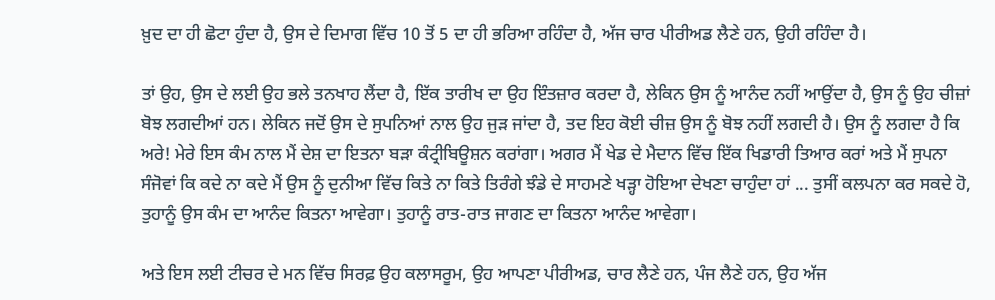ਖ਼ੁਦ ਦਾ ਹੀ ਛੋਟਾ ਹੁੰਦਾ ਹੈ, ਉਸ ਦੇ ਦਿਮਾਗ ਵਿੱਚ 10 ਤੋਂ 5 ਦਾ ਹੀ ਭਰਿਆ ਰਹਿੰਦਾ ਹੈ, ਅੱਜ ਚਾਰ ਪੀਰੀਅਡ ਲੈਣੇ ਹਨ, ਉਹੀ ਰਹਿੰਦਾ ਹੈ।

ਤਾਂ ਉਹ, ਉਸ ਦੇ ਲਈ ਉਹ ਭਲੇ ਤਨਖਾਹ ਲੈਂਦਾ ਹੈ, ਇੱਕ ਤਾਰੀਖ ਦਾ ਉਹ ਇੰਤਜ਼ਾਰ ਕਰਦਾ ਹੈ, ਲੇਕਿਨ ਉਸ ਨੂੰ ਆਨੰਦ ਨਹੀਂ ਆਉਂਦਾ ਹੈ, ਉਸ ਨੂੰ ਉਹ ਚੀਜ਼ਾਂ ਬੋਝ ਲਗਦੀਆਂ ਹਨ। ਲੇਕਿਨ ਜਦੋਂ ਉਸ ਦੇ ਸੁਪਨਿਆਂ ਨਾਲ ਉਹ ਜੁੜ ਜਾਂਦਾ ਹੈ, ਤਦ ਇਹ ਕੋਈ ਚੀਜ਼ ਉਸ ਨੂੰ ਬੋਝ ਨਹੀਂ ਲਗਦੀ ਹੈ। ਉਸ ਨੂੰ ਲਗਦਾ ਹੈ ਕਿ ਅਰੇ! ਮੇਰੇ ਇਸ ਕੰਮ ਨਾਲ ਮੈਂ ਦੇਸ਼ ਦਾ ਇਤਨਾ ਬੜਾ ਕੰਟ੍ਰੀਬਿਊਸ਼ਨ ਕਰਾਂਗਾ। ਅਗਰ ਮੈਂ ਖੇਡ ਦੇ ਮੈਦਾਨ ਵਿੱਚ ਇੱਕ ਖਿਡਾਰੀ ਤਿਆਰ ਕਰਾਂ ਅਤੇ ਮੈਂ ਸੁਪਨਾ ਸੰਜੋਵਾਂ ਕਿ ਕਦੇ ਨਾ ਕਦੇ ਮੈਂ ਉਸ ਨੂੰ ਦੁਨੀਆ ਵਿੱਚ ਕਿਤੇ ਨਾ ਕਿਤੇ ਤਿਰੰਗੇ ਝੰਡੇ ਦੇ ਸਾਹਮਣੇ ਖੜ੍ਹਾ ਹੋਇਆ ਦੇਖਣਾ ਚਾਹੁੰਦਾ ਹਾਂ ... ਤੁਸੀਂ ਕਲਪਨਾ ਕਰ ਸਕਦੇ ਹੋ, ਤੁਹਾਨੂੰ ਉਸ ਕੰਮ ਦਾ ਆਨੰਦ ਕਿਤਨਾ ਆਵੇਗਾ। ਤੁਹਾਨੂੰ ਰਾਤ-ਰਾਤ ਜਾਗਣ ਦਾ ਕਿਤਨਾ ਆਨੰਦ ਆਵੇਗਾ।

ਅਤੇ ਇਸ ਲਈ ਟੀਚਰ ਦੇ ਮਨ ਵਿੱਚ ਸਿਰਫ਼ ਉਹ ਕਲਾਸਰੂਮ, ਉਹ ਆਪਣਾ ਪੀਰੀਅਡ, ਚਾਰ ਲੈਣੇ ਹਨ, ਪੰਜ ਲੈਣੇ ਹਨ, ਉਹ ਅੱਜ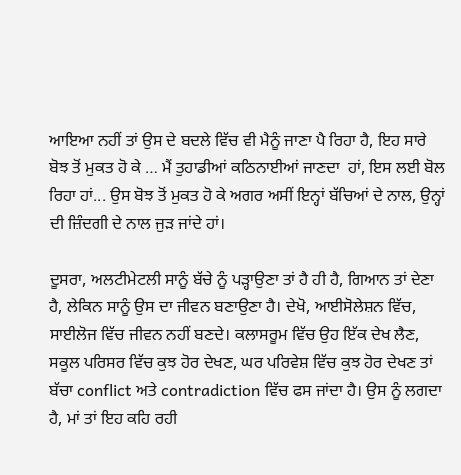ਆਇਆ ਨਹੀਂ ਤਾਂ ਉਸ ਦੇ ਬਦਲੇ ਵਿੱਚ ਵੀ ਮੈਨੂੰ ਜਾਣਾ ਪੈ ਰਿਹਾ ਹੈ, ਇਹ ਸਾਰੇ ਬੋਝ ਤੋਂ ਮੁਕਤ ਹੋ ਕੇ … ਮੈਂ ਤੁਹਾਡੀਆਂ ਕਠਿਨਾਈਆਂ ਜਾਣਦਾ  ਹਾਂ, ਇਸ ਲਈ ਬੋਲ ਰਿਹਾ ਹਾਂ... ਉਸ ਬੋਝ ਤੋਂ ਮੁਕਤ ਹੋ ਕੇ ਅਗਰ ਅਸੀਂ ਇਨ੍ਹਾਂ ਬੱਚਿਆਂ ਦੇ ਨਾਲ, ਉਨ੍ਹਾਂ ਦੀ ਜ਼ਿੰਦਗੀ ਦੇ ਨਾਲ ਜੁੜ ਜਾਂਦੇ ਹਾਂ।

ਦੂਸਰਾ, ਅਲਟੀਮੇਟਲੀ ਸਾਨੂੰ ਬੱਚੇ ਨੂੰ ਪੜ੍ਹਾਉਣਾ ਤਾਂ ਹੈ ਹੀ ਹੈ, ਗਿਆਨ ਤਾਂ ਦੇਣਾ ਹੈ, ਲੇਕਿਨ ਸਾਨੂੰ ਉਸ ਦਾ ਜੀਵਨ ਬਣਾਉਣਾ ਹੈ। ਦੇਖੋ, ਆਈਸੋਲੇਸ਼ਨ ਵਿੱਚ, ਸਾਈਲੋਜ ਵਿੱਚ ਜੀਵਨ ਨਹੀਂ ਬਣਦੇ। ਕਲਾਸਰੂਮ ਵਿੱਚ ਉਹ ਇੱਕ ਦੇਖ ਲੈਣ, ਸਕੂਲ ਪਰਿਸਰ ਵਿੱਚ ਕੁਝ ਹੋਰ ਦੇਖਣ, ਘਰ ਪਰਿਵੇਸ਼ ਵਿੱਚ ਕੁਝ ਹੋਰ ਦੇਖਣ ਤਾਂ ਬੱਚਾ conflict ਅਤੇ contradiction ਵਿੱਚ ਫਸ ਜਾਂਦਾ ਹੈ। ਉਸ ਨੂੰ ਲਗਦਾ ਹੈ, ਮਾਂ ਤਾਂ ਇਹ ਕਹਿ ਰਹੀ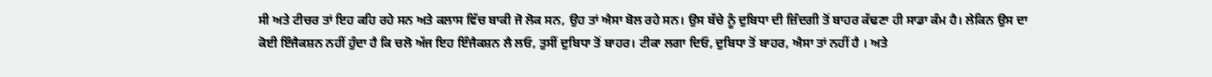ਸੀ ਅਤੇ ਟੀਚਰ ਤਾਂ ਇਹ ਕਹਿ ਰਹੇ ਸਨ ਅਤੇ ਕਲਾਸ ਵਿੱਚ ਬਾਕੀ ਜੋ ਲੋਕ ਸਨ, ਉਹ ਤਾਂ ਐਸਾ ਬੋਲ ਰਹੇ ਸਨ। ਉਸ ਬੱਚੇ ਨੂੰ ਦੁਬਿਧਾ ਦੀ ਜ਼ਿੰਦਗੀ ਤੋਂ ਬਾਹਰ ਕੱਢਣਾ ਹੀ ਸਾਡਾ ਕੰਮ ਹੈ। ਲੇਕਿਨ ਉਸ ਦਾ ਕੋਈ ਇੰਜੈਕਸ਼ਨ ਨਹੀਂ ਹੁੰਦਾ ਹੈ ਕਿ ਚਲੋ ਅੱਜ ਇਹ ਇੰਜੈਕਸ਼ਨ ਲੈ ਲਓ, ਤੁਸੀਂ ਦੁਬਿਧਾ ਤੋਂ ਬਾਹਰ। ਟੀਕਾ ਲਗਾ ਦਿਓ, ਦੁਬਿਧਾ ਤੋਂ ਬਾਹਰ, ਐਸਾ ਤਾਂ ਨਹੀਂ ਹੈ । ਅਤੇ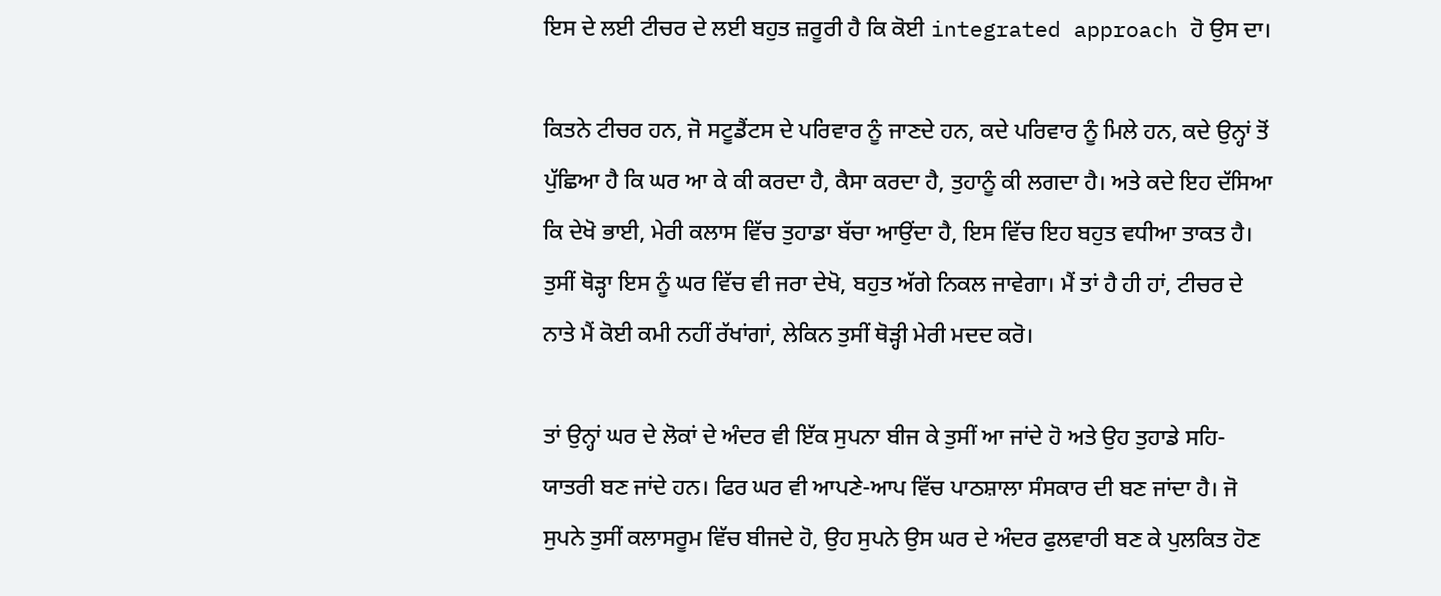ਇਸ ਦੇ ਲਈ ਟੀਚਰ ਦੇ ਲਈ ਬਹੁਤ ਜ਼ਰੂਰੀ ਹੈ ਕਿ ਕੋਈ integrated approach ਹੋ ਉਸ ਦਾ।

ਕਿਤਨੇ ਟੀਚਰ ਹਨ, ਜੋ ਸਟੂਡੈਂਟਸ ਦੇ ਪਰਿਵਾਰ ਨੂੰ ਜਾਣਦੇ ਹਨ, ਕਦੇ ਪਰਿਵਾਰ ਨੂੰ ਮਿਲੇ ਹਨ, ਕਦੇ ਉਨ੍ਹਾਂ ਤੋਂ ਪੁੱਛਿਆ ਹੈ ਕਿ ਘਰ ਆ ਕੇ ਕੀ ਕਰਦਾ ਹੈ, ਕੈਸਾ ਕਰਦਾ ਹੈ, ਤੁਹਾਨੂੰ ਕੀ ਲਗਦਾ ਹੈ। ਅਤੇ ਕਦੇ ਇਹ ਦੱਸਿਆ ਕਿ ਦੇਖੋ ਭਾਈ, ਮੇਰੀ ਕਲਾਸ ਵਿੱਚ ਤੁਹਾਡਾ ਬੱਚਾ ਆਉਂਦਾ ਹੈ, ਇਸ ਵਿੱਚ ਇਹ ਬਹੁਤ ਵਧੀਆ ਤਾਕਤ ਹੈ। ਤੁਸੀਂ ਥੋੜ੍ਹਾ ਇਸ ਨੂੰ ਘਰ ਵਿੱਚ ਵੀ ਜਰਾ ਦੇਖੋ, ਬਹੁਤ ਅੱਗੇ ਨਿਕਲ ਜਾਵੇਗਾ। ਮੈਂ ਤਾਂ ਹੈ ਹੀ ਹਾਂ, ਟੀਚਰ ਦੇ ਨਾਤੇ ਮੈਂ ਕੋਈ ਕਮੀ ਨਹੀਂ ਰੱਖਾਂਗਾਂ, ਲੇਕਿਨ ਤੁਸੀਂ ਥੋੜ੍ਹੀ ਮੇਰੀ ਮਦਦ ਕਰੋ।

ਤਾਂ ਉਨ੍ਹਾਂ ਘਰ ਦੇ ਲੋਕਾਂ ਦੇ ਅੰਦਰ ਵੀ ਇੱਕ ਸੁਪਨਾ ਬੀਜ ਕੇ ਤੁਸੀਂ ਆ ਜਾਂਦੇ ਹੋ ਅਤੇ ਉਹ ਤੁਹਾਡੇ ਸਹਿ-ਯਾਤਰੀ ਬਣ ਜਾਂਦੇ ਹਨ। ਫਿਰ ਘਰ ਵੀ ਆਪਣੇ-ਆਪ ਵਿੱਚ ਪਾਠਸ਼ਾਲਾ ਸੰਸਕਾਰ ਦੀ ਬਣ ਜਾਂਦਾ ਹੈ। ਜੋ ਸੁਪਨੇ ਤੁਸੀਂ ਕਲਾਸਰੂਮ ਵਿੱਚ ਬੀਜਦੇ ਹੋ, ਉਹ ਸੁਪਨੇ ਉਸ ਘਰ ਦੇ ਅੰਦਰ ਫੁਲਵਾਰੀ ਬਣ ਕੇ ਪੁਲਕਿਤ ਹੋਣ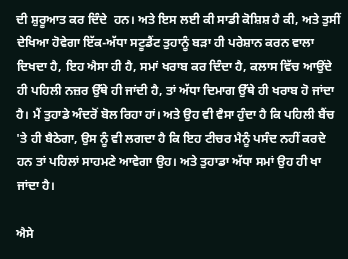ਦੀ ਸ਼ੁਰੂਆਤ ਕਰ ਦਿੰਦੇ  ਹਨ। ਅਤੇ ਇਸ ਲਈ ਕੀ ਸਾਡੀ ਕੋਸ਼ਿਸ਼ ਹੈ ਕੀ, ਅਤੇ ਤੁਸੀਂ ਦੇਖਿਆ ਹੋਵੇਗਾ ਇੱਕ-ਅੱਧਾ ਸਟੂਡੈਂਟ ਤੁਹਾਨੂੰ ਬੜਾ ਹੀ ਪਰੇਸ਼ਾਨ ਕਰਨ ਵਾਲਾ ਦਿਖਦਾ ਹੈ, ਇਹ ਐਸਾ ਹੀ ਹੈ, ਸਮਾਂ ਖਰਾਬ ਕਰ ਦਿੰਦਾ ਹੈ, ਕਲਾਸ ਵਿੱਚ ਆਉਂਦੇ ਹੀ ਪਹਿਲੀ ਨਜ਼ਰ ਉੱਥੇ ਹੀ ਜਾਂਦੀ ਹੈ, ਤਾਂ ਅੱਧਾ ਦਿਮਾਗ ਉੱਥੇ ਹੀ ਖਰਾਬ ਹੋ ਜਾਂਦਾ ਹੈ। ਮੈਂ ਤੁਹਾਡੇ ਅੰਦਰੋਂ ਬੋਲ ਰਿਹਾ ਹਾਂ। ਅਤੇ ਉਹ ਵੀ ਵੈਸਾ ਹੁੰਦਾ ਹੈ ਕਿ ਪਹਿਲੀ ਬੈਂਚ 'ਤੇ ਹੀ ਬੈਠੇਗਾ, ਉਸ ਨੂੰ ਵੀ ਲਗਦਾ ਹੈ ਕਿ ਇਹ ਟੀਚਰ ਮੈਨੂੰ ਪਸੰਦ ਨਹੀਂ ਕਰਦੇ ਹਨ ਤਾਂ ਪਹਿਲਾਂ ਸਾਹਮਣੇ ਆਵੇਗਾ ਉਹ। ਅਤੇ ਤੁਹਾਡਾ ਅੱਧਾ ਸਮਾਂ ਉਹ ਹੀ ਖਾ ਜਾਂਦਾ ਹੈ।

ਐਸੇ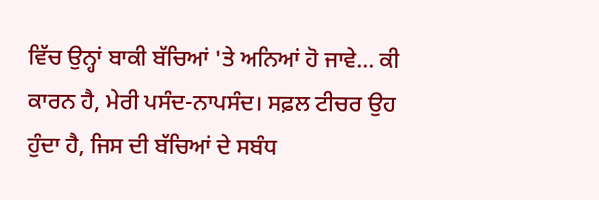ਵਿੱਚ ਉਨ੍ਹਾਂ ਬਾਕੀ ਬੱਚਿਆਂ 'ਤੇ ਅਨਿਆਂ ਹੋ ਜਾਵੇ... ਕੀ ਕਾਰਨ ਹੈ, ਮੇਰੀ ਪਸੰਦ-ਨਾਪਸੰਦ। ਸਫ਼ਲ ਟੀਚਰ ਉਹ ਹੁੰਦਾ ਹੈ, ਜਿਸ ਦੀ ਬੱਚਿਆਂ ਦੇ ਸਬੰਧ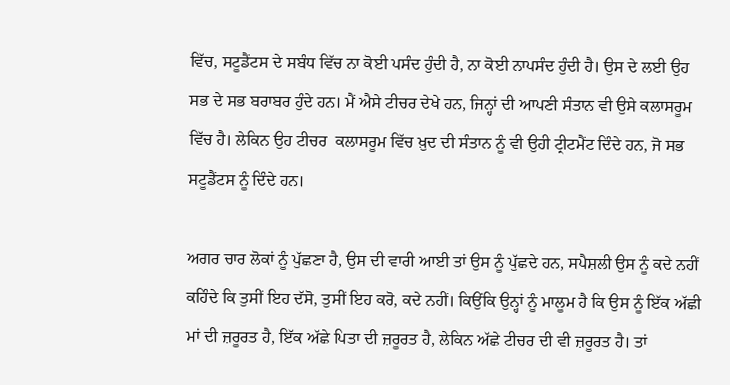ਵਿੱਚ, ਸਟੂਡੈਂਟਸ ਦੇ ਸਬੰਧ ਵਿੱਚ ਨਾ ਕੋਈ ਪਸੰਦ ਹੁੰਦੀ ਹੈ, ਨਾ ਕੋਈ ਨਾਪਸੰਦ ਹੁੰਦੀ ਹੈ। ਉਸ ਦੇ ਲਈ ਉਹ ਸਭ ਦੇ ਸਭ ਬਰਾਬਰ ਹੁੰਦੇ ਹਨ। ਮੈਂ ਐਸੇ ਟੀਚਰ ਦੇਖੇ ਹਨ, ਜਿਨ੍ਹਾਂ ਦੀ ਆਪਣੀ ਸੰਤਾਨ ਵੀ ਉਸੇ ਕਲਾਸਰੂਮ ਵਿੱਚ ਹੈ। ਲੇਕਿਨ ਉਹ ਟੀਚਰ  ਕਲਾਸਰੂਮ ਵਿੱਚ ਖ਼ੁਦ ਦੀ ਸੰਤਾਨ ਨੂੰ ਵੀ ਉਹੀ ਟ੍ਰੀਟਮੈਂਟ ਦਿੰਦੇ ਹਨ, ਜੋ ਸਭ ਸਟੂਡੈਂਟਸ ਨੂੰ ਦਿੰਦੇ ਹਨ।

ਅਗਰ ਚਾਰ ਲੋਕਾਂ ਨੂੰ ਪੁੱਛਣਾ ਹੈ, ਉਸ ਦੀ ਵਾਰੀ ਆਈ ਤਾਂ ਉਸ ਨੂੰ ਪੁੱਛਦੇ ਹਨ, ਸਪੈਸ਼ਲੀ ਉਸ ਨੂੰ ਕਦੇ ਨਹੀਂ ਕਹਿੰਦੇ ਕਿ ਤੁਸੀਂ ਇਹ ਦੱਸੋ, ਤੁਸੀਂ ਇਹ ਕਰੋ, ਕਦੇ ਨਹੀਂ। ਕਿਉਂਕਿ ਉਨ੍ਹਾਂ ਨੂੰ ਮਾਲੂਮ ਹੈ ਕਿ ਉਸ ਨੂੰ ਇੱਕ ਅੱਛੀ ਮਾਂ ਦੀ ਜ਼ਰੂਰਤ ਹੈ, ਇੱਕ ਅੱਛੇ ਪਿਤਾ ਦੀ ਜ਼ਰੂਰਤ ਹੈ, ਲੇਕਿਨ ਅੱਛੇ ਟੀਚਰ ਦੀ ਵੀ ਜ਼ਰੂਰਤ ਹੈ। ਤਾਂ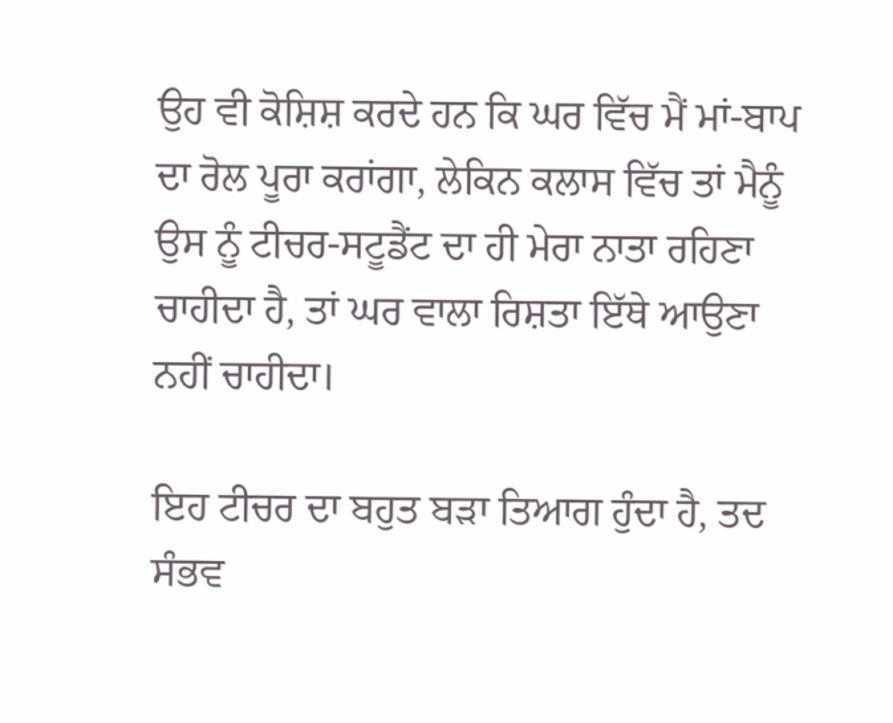ਉਹ ਵੀ ਕੋਸ਼ਿਸ਼ ਕਰਦੇ ਹਨ ਕਿ ਘਰ ਵਿੱਚ ਮੈਂ ਮਾਂ-ਬਾਪ ਦਾ ਰੋਲ ਪੂਰਾ ਕਰਾਂਗਾ, ਲੇਕਿਨ ਕਲਾਸ ਵਿੱਚ ਤਾਂ ਮੈਨੂੰ ਉਸ ਨੂੰ ਟੀਚਰ-ਸਟੂਡੈਂਟ ਦਾ ਹੀ ਮੇਰਾ ਨਾਤਾ ਰਹਿਣਾ ਚਾਹੀਦਾ ਹੈ, ਤਾਂ ਘਰ ਵਾਲਾ ਰਿਸ਼ਤਾ ਇੱਥੇ ਆਉਣਾ ਨਹੀਂ ਚਾਹੀਦਾ।

ਇਹ ਟੀਚਰ ਦਾ ਬਹੁਤ ਬੜਾ ਤਿਆਗ ਹੁੰਦਾ ਹੈ, ਤਦ ਸੰਭਵ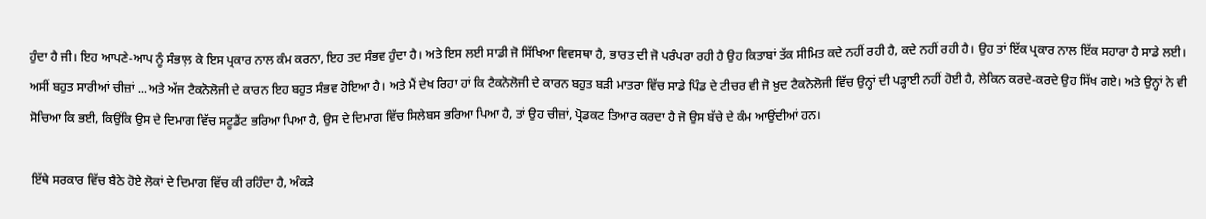ਹੁੰਦਾ ਹੈ ਜੀ। ਇਹ ਆਪਣੇ-ਆਪ ਨੂੰ ਸੰਭਾਲ਼ ਕੇ ਇਸ ਪ੍ਰਕਾਰ ਨਾਲ ਕੰਮ ਕਰਨਾ, ਇਹ ਤਦ ਸੰਭਵ ਹੁੰਦਾ ਹੈ। ਅਤੇ ਇਸ ਲਈ ਸਾਡੀ ਜੋ ਸਿੱਖਿਆ ਵਿਵਸਥਾ ਹੈ, ਭਾਰਤ ਦੀ ਜੋ ਪਰੰਪਰਾ ਰਹੀ ਹੈ ਉਹ ਕਿਤਾਬਾਂ ਤੱਕ ਸੀਮਿਤ ਕਦੇ ਨਹੀਂ ਰਹੀ ਹੈ, ਕਦੇ ਨਹੀਂ ਰਹੀ ਹੈ। ਉਹ ਤਾਂ ਇੱਕ ਪ੍ਰਕਾਰ ਨਾਲ ਇੱਕ ਸਹਾਰਾ ਹੈ ਸਾਡੇ ਲਈ। ਅਸੀਂ ਬਹੁਤ ਸਾਰੀਆਂ ਚੀਜ਼ਾਂ ...ਅਤੇ ਅੱਜ ਟੈਕਨੋਲੋਜੀ ਦੇ ਕਾਰਨ ਇਹ ਬਹੁਤ ਸੰਭਵ ਹੋਇਆ ਹੈ। ਅਤੇ ਮੈਂ ਦੇਖ ਰਿਹਾ ਹਾਂ ਕਿ ਟੈਕਨੋਲੋਜੀ ਦੇ ਕਾਰਨ ਬਹੁਤ ਬੜੀ ਮਾਤਰਾ ਵਿੱਚ ਸਾਡੇ ਪਿੰਡ ਦੇ ਟੀਚਰ ਵੀ ਜੋ ਖ਼ੁਦ ਟੈਕਨੋਲੋਜੀ ਵਿੱਚ ਉਨ੍ਹਾਂ ਦੀ ਪੜ੍ਹਾਈ ਨਹੀਂ ਹੋਈ ਹੈ, ਲੇਕਿਨ ਕਰਦੇ-ਕਰਦੇ ਉਹ ਸਿੱਖ ਗਏ। ਅਤੇ ਉਨ੍ਹਾਂ ਨੇ ਵੀ ਸੋਚਿਆ ਕਿ ਭਈ, ਕਿਉਂਕਿ ਉਸ ਦੇ ਦਿਮਾਗ ਵਿੱਚ ਸਟੂਡੈਂਟ ਭਰਿਆ ਪਿਆ ਹੈ, ਉਸ ਦੇ ਦਿਮਾਗ ਵਿੱਚ ਸਿਲੇਬਸ ਭਰਿਆ ਪਿਆ ਹੈ, ਤਾਂ ਉਹ ਚੀਜ਼ਾਂ, ਪ੍ਰੋਡਕਟ ਤਿਆਰ ਕਰਦਾ ਹੈ ਜੋ ਉਸ ਬੱਚੇ ਦੇ ਕੰਮ ਆਉਂਦੀਆਂ ਹਨ।

ਇੱਥੇ ਸਰਕਾਰ ਵਿੱਚ ਬੈਠੇ ਹੋਏ ਲੋਕਾਂ ਦੇ ਦਿਮਾਗ ਵਿੱਚ ਕੀ ਰਹਿੰਦਾ ਹੈ, ਅੰਕੜੇ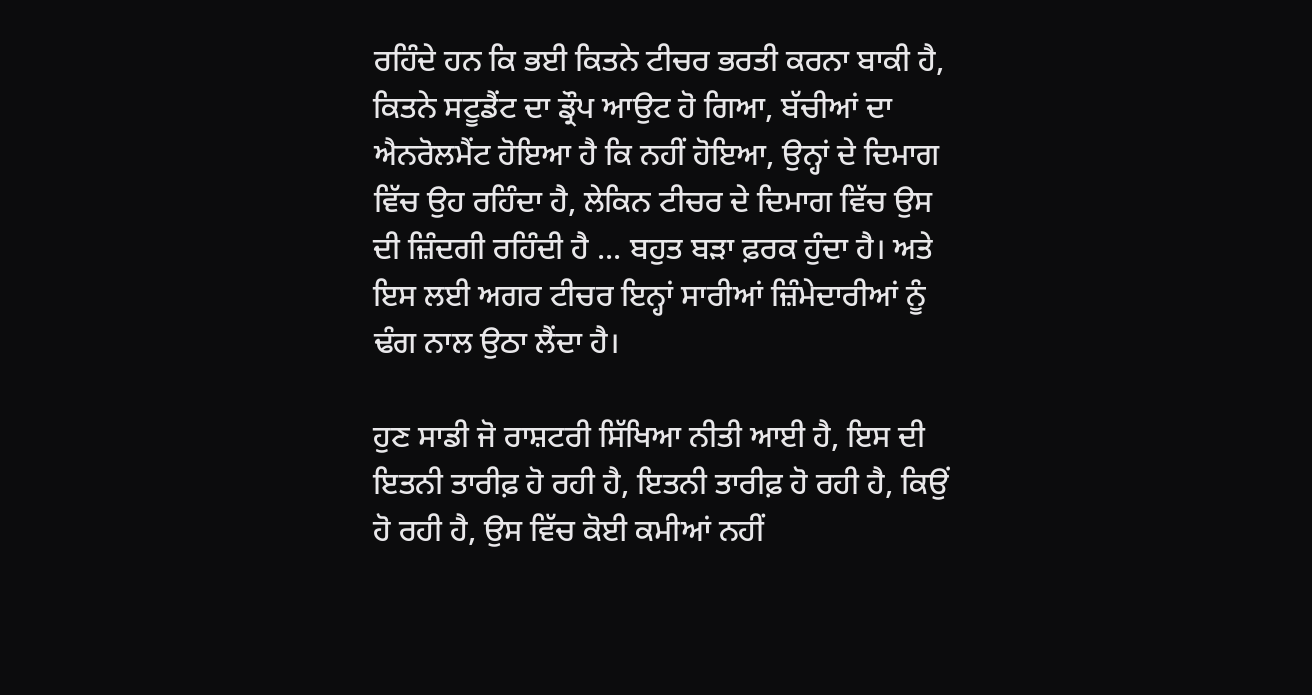ਰਹਿੰਦੇ ਹਨ ਕਿ ਭਈ ਕਿਤਨੇ ਟੀਚਰ ਭਰਤੀ ਕਰਨਾ ਬਾਕੀ ਹੈ, ਕਿਤਨੇ ਸਟੂਡੈਂਟ ਦਾ ਡ੍ਰੌਪ ਆਉਟ ਹੋ ਗਿਆ, ਬੱਚੀਆਂ ਦਾ ਐਨਰੋਲਮੈਂਟ ਹੋਇਆ ਹੈ ਕਿ ਨਹੀਂ ਹੋਇਆ, ਉਨ੍ਹਾਂ ਦੇ ਦਿਮਾਗ ਵਿੱਚ ਉਹ ਰਹਿੰਦਾ ਹੈ, ਲੇਕਿਨ ਟੀਚਰ ਦੇ ਦਿਮਾਗ ਵਿੱਚ ਉਸ ਦੀ ਜ਼ਿੰਦਗੀ ਰਹਿੰਦੀ ਹੈ ... ਬਹੁਤ ਬੜਾ ਫ਼ਰਕ ਹੁੰਦਾ ਹੈ। ਅਤੇ ਇਸ ਲਈ ਅਗਰ ਟੀਚਰ ਇਨ੍ਹਾਂ ਸਾਰੀਆਂ ਜ਼ਿੰਮੇਦਾਰੀਆਂ ਨੂੰ ਢੰਗ ਨਾਲ ਉਠਾ ਲੈਂਦਾ ਹੈ।

ਹੁਣ ਸਾਡੀ ਜੋ ਰਾਸ਼ਟਰੀ ਸਿੱਖਿਆ ਨੀਤੀ ਆਈ ਹੈ, ਇਸ ਦੀ ਇਤਨੀ ਤਾਰੀਫ਼ ਹੋ ਰਹੀ ਹੈ, ਇਤਨੀ ਤਾਰੀਫ਼ ਹੋ ਰਹੀ ਹੈ, ਕਿਉਂ ਹੋ ਰਹੀ ਹੈ, ਉਸ ਵਿੱਚ ਕੋਈ ਕਮੀਆਂ ਨਹੀਂ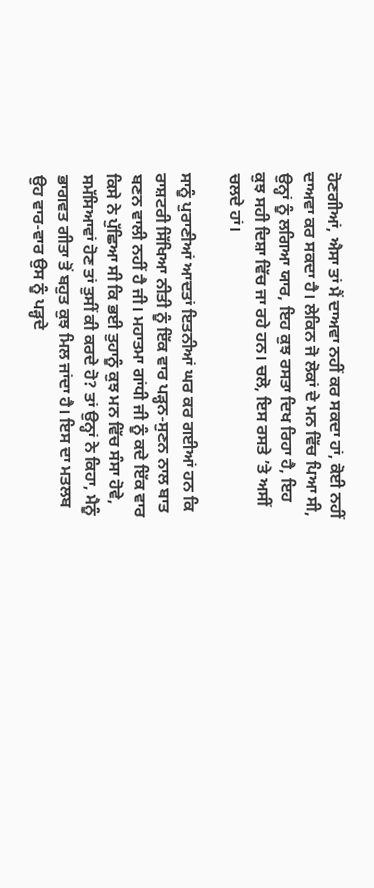ਹੋਣਗੀਆਂ, ਐਸਾ ਤਾਂ ਮੈਂ ਦਾਅਵਾ ਨਹੀਂ ਕਰ ਸਕਦਾ ਹਾਂ, ਕੋਈ ਨਹੀਂ ਦਾਅਵਾ ਕਰ ਸਕਦਾ ਹੈ। ਲੇਕਿਨ ਜੋ ਲੋਕਾਂ ਦੇ ਮਨ ਵਿੱਚ ਪਿਆ ਸੀ, ਉਨ੍ਹਾਂ ਨੂੰ ਲਗਿਆ ਯਾਰ, ਇਹ ਕੁਝ ਰਸਤਾ ਦਿਖ ਰਿਹਾ ਹੈ, ਇਹ ਕੁਝ ਸਹੀ ਦਿਸ਼ਾ ਵਿੱਚ ਜਾ ਰਹੇ ਹਨ। ਚਲੋ, ਇਸ ਰਸਤੇ ’ਤੇ ਅਸੀਂ ਚਲਦੇ ਹਾਂ।

ਸਾਨੂੰ ਪੁਰਾਣੀਆਂ ਆਦਤਾਂ ਇਤਨੀਆਂ ਘਰ ਕਰ ਗਈਆਂ ਹਨ ਕਿ ਰਾਸ਼ਟਰੀ ਸਿੱਖਿਆ ਨੀਤੀ ਨੂੰ ਇੱਕ ਵਾਰ ਪੜ੍ਹਨ-ਸੁਣਨ ਨਾਲ ਬਾਤ ਬਣਨ ਵਾਲੀ ਨਹੀਂ ਹੈ ਜੀ। ਮਹਾਤਮਾ ਗਾਂਧੀ ਜੀ ਨੂੰ ਕਦੇ ਇੱਕ ਵਾਰ ਕਿਸੇ ਨੇ ਪੁੱਛਿਆ ਸੀ ਕਿ ਭਈ ਤੁਹਾਨੂੰ ਕੁਝ ਮਨ ਵਿੱਚ ਸੰਸਾ ਹੋਵੇ, ਸਮੱਸਿਆਵਾਂ ਹੋਣ ਤਾਂ ਤੁਸੀਂ ਕੀ ਕਰਦੇ ਹੋ? ਤਾਂ ਉਨ੍ਹਾਂ ਨੇ ਕਿਹਾ, ਮੈਨੂੰ ਭਾਗਵਤ ਗੀਤਾ ਤੋਂ ਬਹੁਤ ਕੁਝ ਮਿਲ ਜਾਂਦਾ ਹੈ। ਇਸ ਦਾ ਮਤਲਬ ਉਹ ਵਾਰ-ਵਾਰ ਉਸ ਨੂੰ ਪੜ੍ਹਦੇ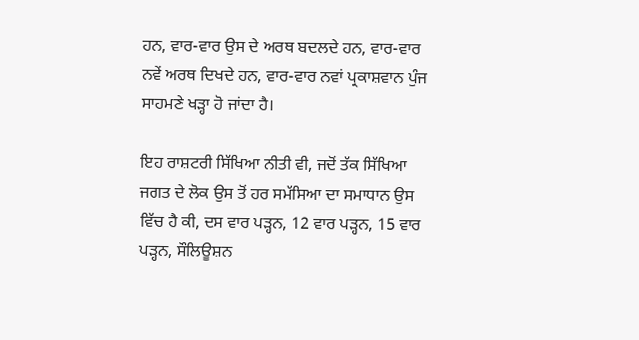ਹਨ, ਵਾਰ-ਵਾਰ ਉਸ ਦੇ ਅਰਥ ਬਦਲਦੇ ਹਨ, ਵਾਰ-ਵਾਰ ਨਵੇਂ ਅਰਥ ਦਿਖਦੇ ਹਨ, ਵਾਰ-ਵਾਰ ਨਵਾਂ ਪ੍ਰਕਾਸ਼ਵਾਨ ਪੁੰਜ ਸਾਹਮਣੇ ਖੜ੍ਹਾ ਹੋ ਜਾਂਦਾ ਹੈ।

ਇਹ ਰਾਸ਼ਟਰੀ ਸਿੱਖਿਆ ਨੀਤੀ ਵੀ, ਜਦੋਂ ਤੱਕ ਸਿੱਖਿਆ ਜਗਤ ਦੇ ਲੋਕ ਉਸ ਤੋਂ ਹਰ ਸਮੱਸਿਆ ਦਾ ਸਮਾਧਾਨ ਉਸ ਵਿੱਚ ਹੈ ਕੀ, ਦਸ ਵਾਰ ਪੜ੍ਹਨ, 12 ਵਾਰ ਪੜ੍ਹਨ, 15 ਵਾਰ ਪੜ੍ਹਨ, ਸੌਲਿਊਸ਼ਨ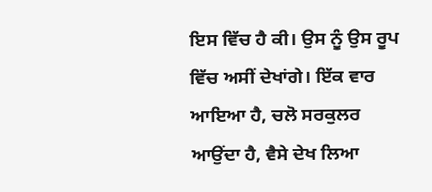ਇਸ ਵਿੱਚ ਹੈ ਕੀ। ਉਸ ਨੂੰ ਉਸ ਰੂਪ ਵਿੱਚ ਅਸੀਂ ਦੇਖਾਂਗੇ। ਇੱਕ ਵਾਰ ਆਇਆ ਹੈ, ਚਲੋ ਸਰਕੁਲਰ ਆਉਂਦਾ ਹੈ, ਵੈਸੇ ਦੇਖ ਲਿਆ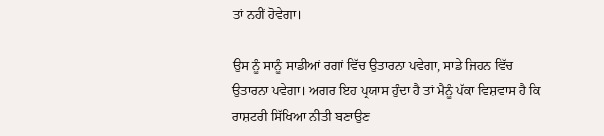ਤਾਂ ਨਹੀਂ ਹੋਵੇਗਾ।

ਉਸ ਨੂੰ ਸਾਨੂੰ ਸਾਡੀਆਂ ਰਗਾਂ ਵਿੱਚ ਉਤਾਰਨਾ ਪਵੇਗਾ, ਸਾਡੇ ਜਿਹਨ ਵਿੱਚ ਉਤਾਰਨਾ ਪਵੇਗਾ। ਅਗਰ ਇਹ ਪ੍ਰਯਾਸ ਹੁੰਦਾ ਹੈ ਤਾਂ ਮੈਨੂੰ ਪੱਕਾ ਵਿਸ਼ਵਾਸ ਹੈ ਕਿ ਰਾਸ਼ਟਰੀ ਸਿੱਖਿਆ ਨੀਤੀ ਬਣਾਉਣ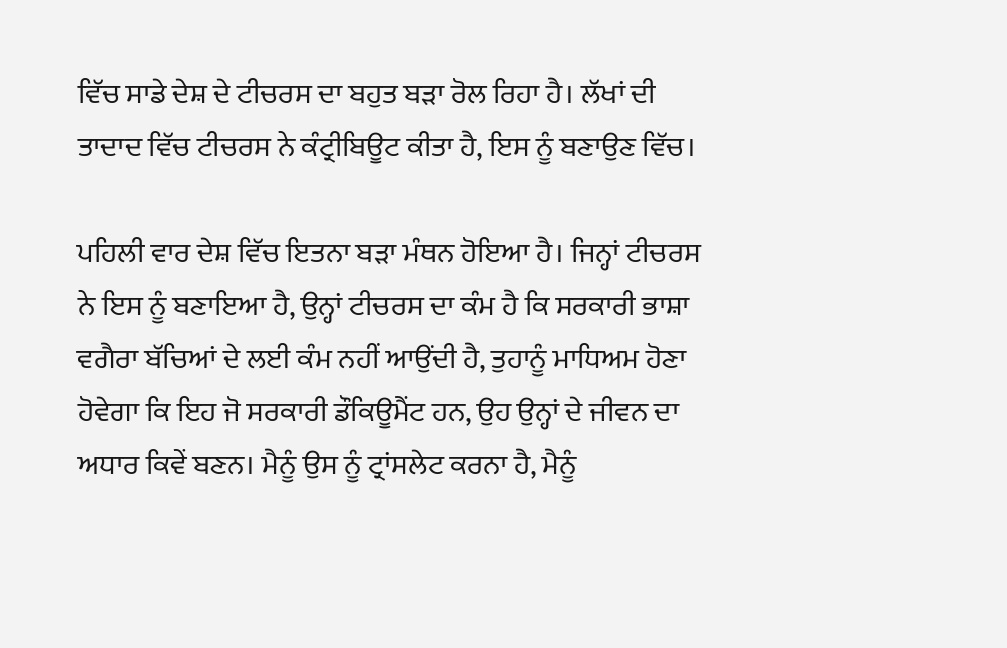ਵਿੱਚ ਸਾਡੇ ਦੇਸ਼ ਦੇ ਟੀਚਰਸ ਦਾ ਬਹੁਤ ਬੜਾ ਰੋਲ ਰਿਹਾ ਹੈ। ਲੱਖਾਂ ਦੀ ਤਾਦਾਦ ਵਿੱਚ ਟੀਚਰਸ ਨੇ ਕੰਟ੍ਰੀਬਿਊਟ ਕੀਤਾ ਹੈ, ਇਸ ਨੂੰ ਬਣਾਉਣ ਵਿੱਚ।

ਪਹਿਲੀ ਵਾਰ ਦੇਸ਼ ਵਿੱਚ ਇਤਨਾ ਬੜਾ ਮੰਥਨ ਹੋਇਆ ਹੈ। ਜਿਨ੍ਹਾਂ ਟੀਚਰਸ ਨੇ ਇਸ ਨੂੰ ਬਣਾਇਆ ਹੈ, ਉਨ੍ਹਾਂ ਟੀਚਰਸ ਦਾ ਕੰਮ ਹੈ ਕਿ ਸਰਕਾਰੀ ਭਾਸ਼ਾ ਵਗੈਰਾ ਬੱਚਿਆਂ ਦੇ ਲਈ ਕੰਮ ਨਹੀਂ ਆਉਂਦੀ ਹੈ, ਤੁਹਾਨੂੰ ਮਾਧਿਅਮ ਹੋਣਾ ਹੋਵੇਗਾ ਕਿ ਇਹ ਜੋ ਸਰਕਾਰੀ ਡੌਕਿਊਮੈਂਟ ਹਨ, ਉਹ ਉਨ੍ਹਾਂ ਦੇ ਜੀਵਨ ਦਾ ਅਧਾਰ ਕਿਵੇਂ ਬਣਨ। ਮੈਨੂੰ ਉਸ ਨੂੰ ਟ੍ਰਾਂਸਲੇਟ ਕਰਨਾ ਹੈ, ਮੈਨੂੰ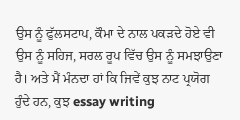ਉਸ ਨੂੰ ਫੁੱਲਸਟਾਪ, ਕੌਮਾ ਦੇ ਨਾਲ ਪਕੜਦੇ ਹੋਏ ਵੀ ਉਸ ਨੂੰ ਸਹਿਜ, ਸਰਲ ਰੂਪ ਵਿੱਚ ਉਸ ਨੂੰ ਸਮਝਾਉਣਾ ਹੈ। ਅਤੇ ਮੈਂ ਮੰਨਦਾ ਹਾਂ ਕਿ ਜਿਵੇਂ ਕੁਝ ਨਾਟ ਪ੍ਰਯੋਗ ਹੁੰਦੇ ਹਨ, ਕੁਝ essay writing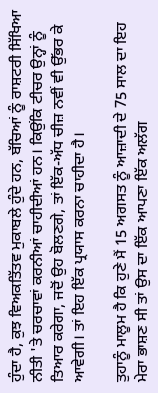ਹੁੰਦਾ ਹੈ, ਕੁਝ ਵਿਅਕਤਿੱਤਵ ਮੁਕਾਬਲੇ ਹੁੰਦੇ ਹਨ, ਬੱਚਿਆਂ ਨੂੰ ਰਾਸ਼ਟਰੀ ਸਿੱਖਿਆ ਨੀਤੀ 'ਤੇ ਚਰਚਾਵਾਂ ਕਰਨੀਆਂ ਚਾਹੀਦੀਆਂ ਹਨ। ਕਿਉਂਕਿ ਟੀਚਰ ਉਨ੍ਹਾਂ ਨੂੰ ਤਿਆਰ ਕਰੇਗਾ, ਜਦੋਂ ਉਹ ਬੋਲਣਗੇ, ਤਾਂ ਇੱਕ-ਅੱਧ ਚੀਜ਼ ਨਵੀਂ ਵੀ ਉੱਭਰ ਕੇ ਆਵੇਗੀ। ਤਾਂ ਇਹ ਇੱਕ ਪ੍ਰਯਾਸ ਕਰਨਾ ਚਾਹੀਦਾ ਹੈ।

ਤੁਹਾਨੂੰ ਮਾਲੂਮ ਹੈ ਕਿ ਹੁਣੇ ਮੈਂ 15 ਅਗਸਤ ਨੂੰ ਆਜ਼ਾਦੀ ਦੇ 75 ਸਾਲ ਦਾ ਇਹ ਮੇਰਾ ਭਾਸ਼ਣ ਸੀ ਤਾਂ ਉਸ ਦਾ ਇੱਕ ਆਪਣਾ ਇੱਕ ਅਲੱਗ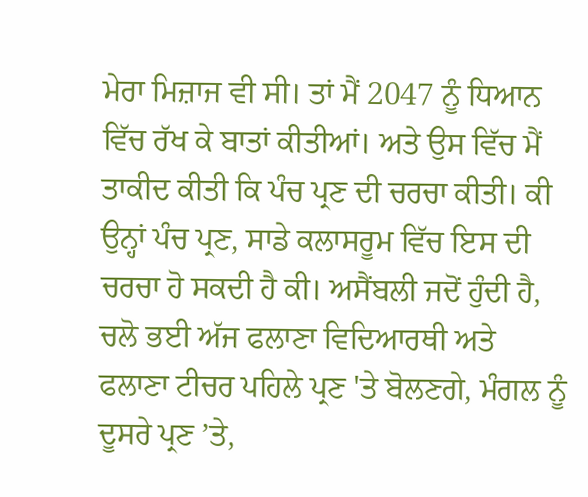ਮੇਰਾ ਮਿਜ਼ਾਜ ਵੀ ਸੀ। ਤਾਂ ਮੈਂ 2047 ਨੂੰ ਧਿਆਨ ਵਿੱਚ ਰੱਖ ਕੇ ਬਾਤਾਂ ਕੀਤੀਆਂ। ਅਤੇ ਉਸ ਵਿੱਚ ਮੈਂ ਤਾਕੀਦ ਕੀਤੀ ਕਿ ਪੰਚ ਪ੍ਰਣ ਦੀ ਚਰਚਾ ਕੀਤੀ। ਕੀ ਉਨ੍ਹਾਂ ਪੰਚ ਪ੍ਰਣ, ਸਾਡੇ ਕਲਾਸਰੂਮ ਵਿੱਚ ਇਸ ਦੀ ਚਰਚਾ ਹੋ ਸਕਦੀ ਹੈ ਕੀ। ਅਸੈਂਬਲੀ ਜਦੋਂ ਹੁੰਦੀ ਹੈ, ਚਲੋ ਭਈ ਅੱਜ ਫਲਾਣਾ ਵਿਦਿਆਰਥੀ ਅਤੇ ਫਲਾਣਾ ਟੀਚਰ ਪਹਿਲੇ ਪ੍ਰਣ 'ਤੇ ਬੋਲਣਗੇ, ਮੰਗਲ ਨੂੰ ਦੂਸਰੇ ਪ੍ਰਣ ’ਤੇ,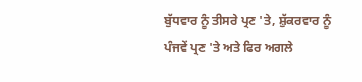ਬੁੱਧਵਾਰ ਨੂੰ ਤੀਸਰੇ ਪ੍ਰਣ 'ਤੇ, ਸ਼ੁੱਕਰਵਾਰ ਨੂੰ ਪੰਜਵੇਂ ਪ੍ਰਣ 'ਤੇ ਅਤੇ ਫਿਰ ਅਗਲੇ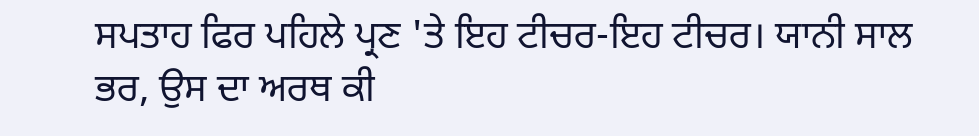ਸਪਤਾਹ ਫਿਰ ਪਹਿਲੇ ਪ੍ਰਣ 'ਤੇ ਇਹ ਟੀਚਰ-ਇਹ ਟੀਚਰ। ਯਾਨੀ ਸਾਲ ਭਰ, ਉਸ ਦਾ ਅਰਥ ਕੀ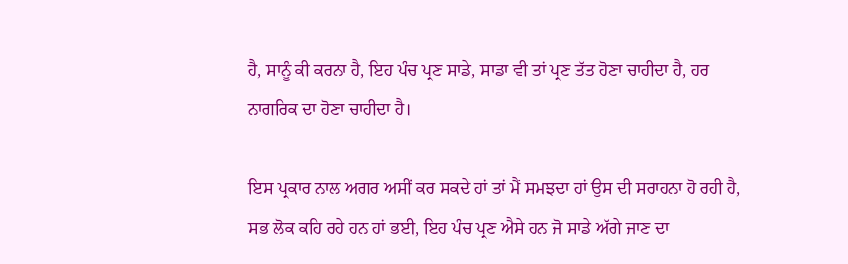ਹੈ, ਸਾਨੂੰ ਕੀ ਕਰਨਾ ਹੈ, ਇਹ ਪੰਚ ਪ੍ਰਣ ਸਾਡੇ, ਸਾਡਾ ਵੀ ਤਾਂ ਪ੍ਰਣ ਤੱਤ ਹੋਣਾ ਚਾਹੀਦਾ ਹੈ, ਹਰ ਨਾਗਰਿਕ ਦਾ ਹੋਣਾ ਚਾਹੀਦਾ ਹੈ।

ਇਸ ਪ੍ਰਕਾਰ ਨਾਲ ਅਗਰ ਅਸੀਂ ਕਰ ਸਕਦੇ ਹਾਂ ਤਾਂ ਮੈਂ ਸਮਝਦਾ ਹਾਂ ਉਸ ਦੀ ਸਰਾਹਨਾ ਹੋ ਰਹੀ ਹੈ, ਸਭ ਲੋਕ ਕਹਿ ਰਹੇ ਹਨ ਹਾਂ ਭਈ, ਇਹ ਪੰਚ ਪ੍ਰਣ ਐਸੇ ਹਨ ਜੋ ਸਾਡੇ ਅੱਗੇ ਜਾਣ ਦਾ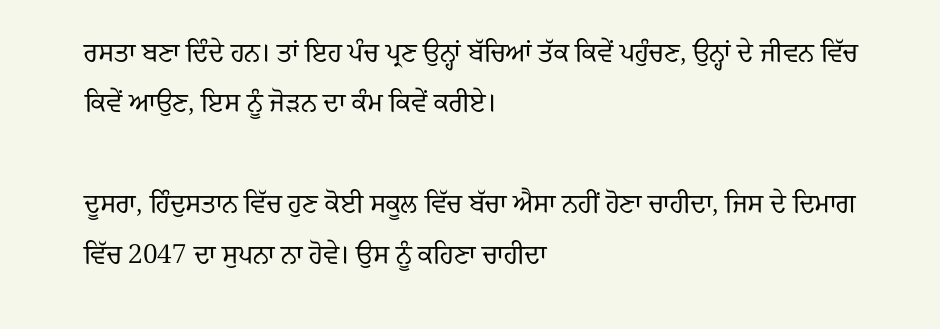ਰਸਤਾ ਬਣਾ ਦਿੰਦੇ ਹਨ। ਤਾਂ ਇਹ ਪੰਚ ਪ੍ਰਣ ਉਨ੍ਹਾਂ ਬੱਚਿਆਂ ਤੱਕ ਕਿਵੇਂ ਪਹੁੰਚਣ, ਉਨ੍ਹਾਂ ਦੇ ਜੀਵਨ ਵਿੱਚ ਕਿਵੇਂ ਆਉਣ, ਇਸ ਨੂੰ ਜੋੜਨ ਦਾ ਕੰਮ ਕਿਵੇਂ ਕਰੀਏ।

ਦੂਸਰਾ, ਹਿੰਦੁਸਤਾਨ ਵਿੱਚ ਹੁਣ ਕੋਈ ਸਕੂਲ ਵਿੱਚ ਬੱਚਾ ਐਸਾ ਨਹੀਂ ਹੋਣਾ ਚਾਹੀਦਾ, ਜਿਸ ਦੇ ਦਿਮਾਗ ਵਿੱਚ 2047 ਦਾ ਸੁਪਨਾ ਨਾ ਹੋਵੇ। ਉਸ ਨੂੰ ਕਹਿਣਾ ਚਾਹੀਦਾ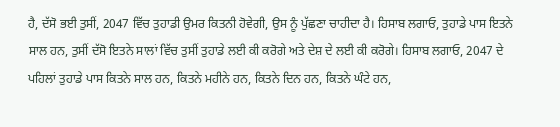ਹੈ, ਦੱਸੋ ਭਈ ਤੁਸੀਂ, 2047 ਵਿੱਚ ਤੁਹਾਡੀ ਉਮਰ ਕਿਤਨੀ ਹੋਵੇਗੀ, ਉਸ ਨੂੰ ਪੁੱਛਣਾ ਚਾਹੀਦਾ ਹੈ। ਹਿਸਾਬ ਲਗਾਓ, ਤੁਹਾਡੇ ਪਾਸ ਇਤਨੇ ਸਾਲ ਹਨ, ਤੁਸੀਂ ਦੱਸੋ ਇਤਨੇ ਸਾਲਾਂ ਵਿੱਚ ਤੁਸੀਂ ਤੁਹਾਡੇ ਲਈ ਕੀ ਕਰੋਗੇ ਅਤੇ ਦੇਸ਼ ਦੇ ਲਈ ਕੀ ਕਰੋਗੇ। ਹਿਸਾਬ ਲਗਾਓ, 2047 ਦੇ ਪਹਿਲਾਂ ਤੁਹਾਡੇ ਪਾਸ ਕਿਤਨੇ ਸਾਲ ਹਨ, ਕਿਤਨੇ ਮਹੀਨੇ ਹਨ, ਕਿਤਨੇ ਦਿਨ ਹਨ, ਕਿਤਨੇ ਘੰਟੇ ਹਨ,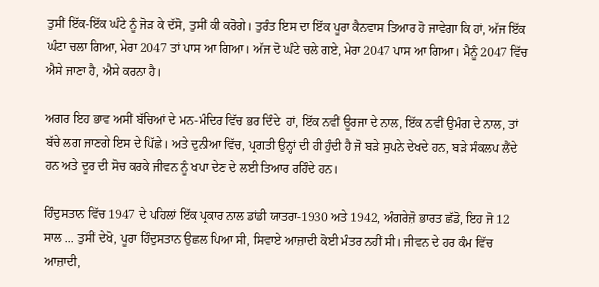ਤੁਸੀਂ ਇੱਕ-ਇੱਕ ਘੰਟੇ ਨੂੰ ਜੋੜ ਕੇ ਦੱਸੋ, ਤੁਸੀਂ ਕੀ ਕਰੋਗੇ। ਤੁਰੰਤ ਇਸ ਦਾ ਇੱਕ ਪੂਰਾ ਕੈਨਵਾਸ ਤਿਆਰ ਹੋ ਜਾਵੇਗਾ ਕਿ ਹਾਂ, ਅੱਜ ਇੱਕ ਘੰਟਾ ਚਲਾ ਗਿਆ, ਮੇਰਾ 2047 ਤਾਂ ਪਾਸ ਆ ਗਿਆ। ਅੱਜ ਦੋ ਘੰਟੇ ਚਲੇ ਗਏ, ਮੇਰਾ 2047 ਪਾਸ ਆ ਗਿਆ। ਮੈਨੂੰ 2047 ਵਿੱਚ ਐਸੇ ਜਾਣਾ ਹੈ, ਐਸੇ ਕਰਨਾ ਹੈ।

ਅਗਰ ਇਹ ਭਾਵ ਅਸੀਂ ਬੱਚਿਆਂ ਦੇ ਮਨ-ਮੰਦਿਰ ਵਿੱਚ ਭਰ ਦਿੰਦੇ  ਹਾਂ, ਇੱਕ ਨਵੀਂ ਊਰਜਾ ਦੇ ਨਾਲ, ਇੱਕ ਨਵੀਂ ਉਮੰਗ ਦੇ ਨਾਲ, ਤਾਂ ਬੱਚੇ ਲਗ ਜਾਣਗੇ ਇਸ ਦੇ ਪਿੱਛੇ। ਅਤੇ ਦੁਨੀਆ ਵਿੱਚ, ਪ੍ਰਗਤੀ ਉਨ੍ਹਾਂ ਦੀ ਹੀ ਹੁੰਦੀ ਹੈ ਜੋ ਬੜੇ ਸੁਪਨੇ ਦੇਖਦੇ ਹਨ, ਬੜੇ ਸੰਕਲਪ ਲੈਂਦੇ ਹਨ ਅਤੇ ਦੂਰ ਦੀ ਸੋਚ ਕਰਕੇ ਜੀਵਨ ਨੂੰ ਖਪਾ ਦੇਣ ਦੇ ਲਈ ਤਿਆਰ ਰਹਿੰਦੇ ਹਨ।

ਹਿੰਦੁਸਤਾਨ ਵਿੱਚ 1947 ਦੇ ਪਹਿਲਾਂ ਇੱਕ ਪ੍ਰਕਾਰ ਨਾਲ ਡਾਂਡੀ ਯਾਤਰਾ-1930 ਅਤੇ 1942, ਅੰਗਰੇਜ਼ੋ ਭਾਰਤ ਛੱਡੋ, ਇਹ ਜੋ 12 ਸਾਲ ... ਤੁਸੀਂ ਦੇਖੋ, ਪੂਰਾ ਹਿੰਦੁਸਤਾਨ ਉਛਲ ਪਿਆ ਸੀ, ਸਿਵਾਏ ਆਜ਼ਾਦੀ ਕੋਈ ਮੰਤਰ ਨਹੀਂ ਸੀ। ਜੀਵਨ ਦੇ ਹਰ ਕੰਮ ਵਿੱਚ ਆਜ਼ਾਦੀ,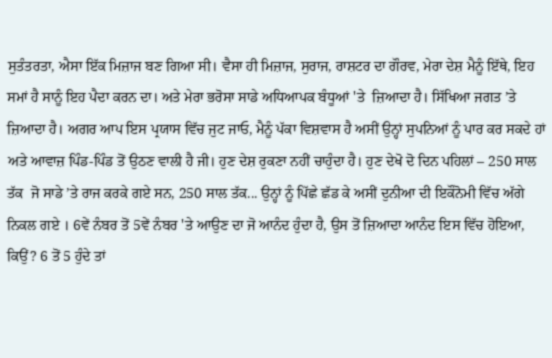ਸੁਤੰਤਰਤਾ, ਐਸਾ ਇੱਕ ਮਿਜ਼ਾਜ ਬਣ ਗਿਆ ਸੀ। ਵੈਸਾ ਹੀ ਮਿਜ਼ਾਜ, ਸੁਰਾਜ, ਰਾਸ਼ਟਰ ਦਾ ਗੌਰਵ, ਮੇਰਾ ਦੇਸ਼ ਮੈਨੂੰ ਇੱਥੇ, ਇਹ ਸਮਾਂ ਹੈ ਸਾਨੂੰ ਇਹ ਪੈਦਾ ਕਰਨ ਦਾ। ਅਤੇ ਮੇਰਾ ਭਰੋਸਾ ਸਾਡੇ ਅਧਿਆਪਕ ਬੰਧੂਆਂ 'ਤੇ  ਜ਼ਿਆਦਾ ਹੈ। ਸਿੱਖਿਆ ਜਗਤ ’ਤੇ ਜ਼ਿਆਦਾ ਹੈ। ਅਗਰ ਆਪ ਇਸ ਪ੍ਰਯਾਸ ਵਿੱਚ ਜੁਟ ਜਾਓ, ਮੈਨੂੰ ਪੱਕਾ ਵਿਸ਼ਵਾਸ ਹੈ ਅਸੀਂ ਉਨ੍ਹਾਂ ਸੁਪਨਿਆਂ ਨੂੰ ਪਾਰ ਕਰ ਸਕਦੇ ਹਾਂ ਅਤੇ ਆਵਾਜ਼ ਪਿੰਡ-ਪਿੰਡ ਤੋਂ ਉਠਣ ਵਾਲੀ ਹੈ ਜੀ। ਹੁਣ ਦੇਸ਼ ਰੁਕਣਾ ਨਹੀਂ ਚਾਹੁੰਦਾ ਹੈ। ਹੁਣ ਦੇਖੋ ਦੋ ਦਿਨ ਪਹਿਲਾਂ – 250 ਸਾਲ ਤੱਕ  ਜੋ ਸਾਡੇ ’ਤੇ ਰਾਜ ਕਰਕੇ ਗਏ ਸਨ, 250 ਸਾਲ ਤੱਕ... ਉਨ੍ਹਾਂ ਨੂੰ ਪਿੱਛੇ ਛੱਡ ਕੇ ਅਸੀਂ ਦੁਨੀਆ ਦੀ ਇਕੌਨੋਮੀ ਵਿੱਚ ਅੱਗੇ ਨਿਕਲ ਗਏ । 6ਵੇਂ ਨੰਬਰ ਤੋਂ 5ਵੇਂ ਨੰਬਰ 'ਤੇ ਆਉਣ ਦਾ ਜੋ ਆਨੰਦ ਹੁੰਦਾ ਹੈ, ਉਸ ਤੋਂ ਜ਼ਿਆਦਾ ਆਨੰਦ ਇਸ ਵਿੱਚ ਹੋਇਆ, ਕਿਉਂ? 6 ਤੋਂ 5 ਹੁੰਦੇ ਤਾਂ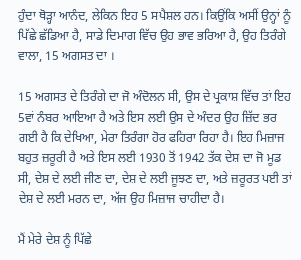ਹੁੰਦਾ ਥੋੜ੍ਹਾ ਆਨੰਦ, ਲੇਕਿਨ ਇਹ 5 ਸਪੈਸ਼ਲ ਹਨ। ਕਿਉਂਕਿ ਅਸੀਂ ਉਨ੍ਹਾਂ ਨੂੰ ਪਿੱਛੇ ਛੱਡਿਆ ਹੈ, ਸਾਡੇ ਦਿਮਾਗ ਵਿੱਚ ਉਹ ਭਾਵ ਭਰਿਆ ਹੈ, ਉਹ ਤਿਰੰਗੇ ਵਾਲਾ, 15 ਅਗਸਤ ਦਾ ।

15 ਅਗਸਤ ਦੇ ਤਿਰੰਗੇ ਦਾ ਜੋ ਅੰਦੋਲਨ ਸੀ, ਉਸ ਦੇ ਪ੍ਰਕਾਸ਼ ਵਿੱਚ ਤਾਂ ਇਹ 5ਵਾਂ ਨੰਬਰ ਆਇਆ ਹੈ ਅਤੇ ਇਸ ਲਈ ਉਸ ਦੇ ਅੰਦਰ ਉਹ ਜ਼ਿੱਦ ਭਰ ਗਈ ਹੈ ਕਿ ਦੇਖਿਆ, ਮੇਰਾ ਤਿਰੰਗਾ ਹੋਰ ਫਹਿਰਾ ਰਿਹਾ ਹੈ। ਇਹ ਮਿਜ਼ਾਜ ਬਹੁਤ ਜ਼ਰੂਰੀ ਹੈ ਅਤੇ ਇਸ ਲਈ 1930 ਤੋਂ 1942 ਤੱਕ ਦੇਸ਼ ਦਾ ਜੋ ਮੂਡ ਸੀ, ਦੇਸ਼ ਦੇ ਲਈ ਜੀਣ ਦਾ, ਦੇਸ਼ ਦੇ ਲਈ ਜੂਝਣ ਦਾ, ਅਤੇ ਜ਼ਰੂਰਤ ਪਈ ਤਾਂ ਦੇਸ਼ ਦੇ ਲਈ ਮਰਨ ਦਾ, ਅੱਜ ਉਹ ਮਿਜ਼ਾਜ ਚਾਹੀਦਾ ਹੈ।

ਮੈਂ ਮੇਰੇ ਦੇਸ਼ ਨੂੰ ਪਿੱਛੇ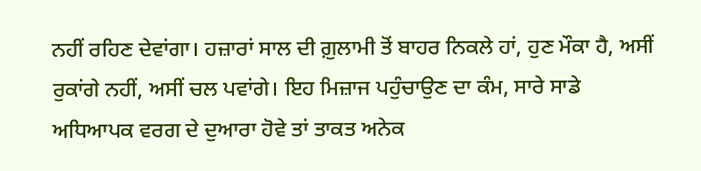ਨਹੀਂ ਰਹਿਣ ਦੇਵਾਂਗਾ। ਹਜ਼ਾਰਾਂ ਸਾਲ ਦੀ ਗ਼ੁਲਾਮੀ ਤੋਂ ਬਾਹਰ ਨਿਕਲੇ ਹਾਂ, ਹੁਣ ਮੌਕਾ ਹੈ, ਅਸੀਂ ਰੁਕਾਂਗੇ ਨਹੀਂ, ਅਸੀਂ ਚਲ ਪਵਾਂਗੇ। ਇਹ ਮਿਜ਼ਾਜ ਪਹੁੰਚਾਉਣ ਦਾ ਕੰਮ, ਸਾਰੇ ਸਾਡੇ ਅਧਿਆਪਕ ਵਰਗ ਦੇ ਦੁਆਰਾ ਹੋਵੇ ਤਾਂ ਤਾਕਤ ਅਨੇਕ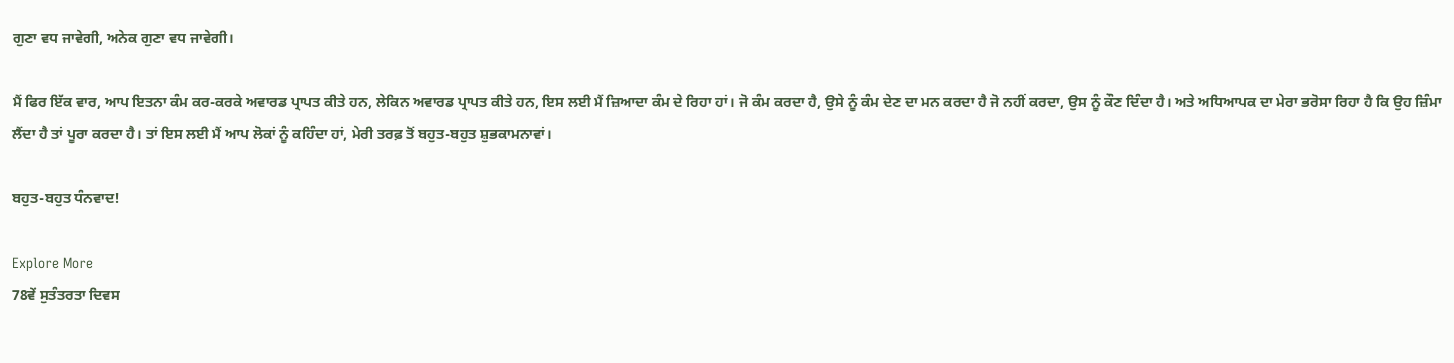ਗੁਣਾ ਵਧ ਜਾਵੇਗੀ, ਅਨੇਕ ਗੁਣਾ ਵਧ ਜਾਵੇਗੀ।

ਮੈਂ ਫਿਰ ਇੱਕ ਵਾਰ, ਆਪ ਇਤਨਾ ਕੰਮ ਕਰ-ਕਰਕੇ ਅਵਾਰਡ ਪ੍ਰਾਪਤ ਕੀਤੇ ਹਨ, ਲੇਕਿਨ ਅਵਾਰਡ ਪ੍ਰਾਪਤ ਕੀਤੇ ਹਨ, ਇਸ ਲਈ ਮੈਂ ਜ਼ਿਆਦਾ ਕੰਮ ਦੇ ਰਿਹਾ ਹਾਂ। ਜੋ ਕੰਮ ਕਰਦਾ ਹੈ, ਉਸੇ ਨੂੰ ਕੰਮ ਦੇਣ ਦਾ ਮਨ ਕਰਦਾ ਹੈ ਜੋ ਨਹੀਂ ਕਰਦਾ, ਉਸ ਨੂੰ ਕੌਣ ਦਿੰਦਾ ਹੈ। ਅਤੇ ਅਧਿਆਪਕ ਦਾ ਮੇਰਾ ਭਰੋਸਾ ਰਿਹਾ ਹੈ ਕਿ ਉਹ ਜ਼ਿੰਮਾ ਲੈਂਦਾ ਹੈ ਤਾਂ ਪੂਰਾ ਕਰਦਾ ਹੈ। ਤਾਂ ਇਸ ਲਈ ਮੈਂ ਆਪ ਲੋਕਾਂ ਨੂੰ ਕਹਿੰਦਾ ਹਾਂ, ਮੇਰੀ ਤਰਫ਼ ਤੋਂ ਬਹੁਤ-ਬਹੁਤ ਸ਼ੁਭਕਾਮਨਾਵਾਂ।

ਬਹੁਤ-ਬਹੁਤ ਧੰਨਵਾਦ!

Explore More
78ਵੇਂ ਸੁਤੰਤਰਤਾ ਦਿਵਸ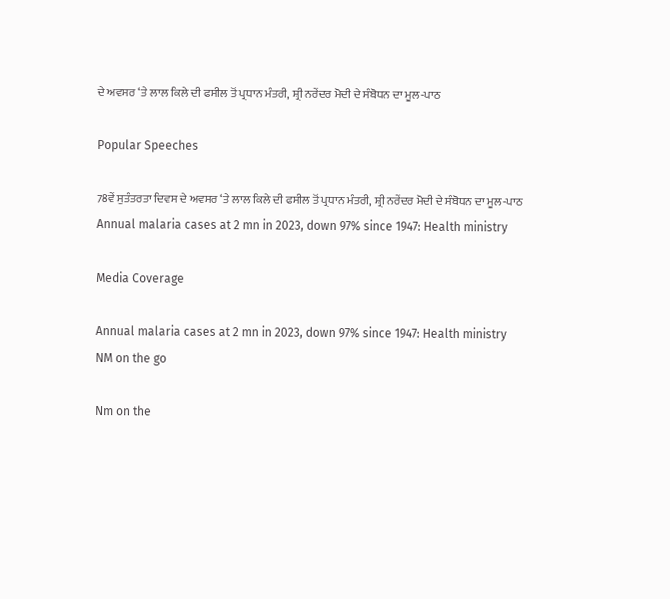ਦੇ ਅਵਸਰ ‘ਤੇ ਲਾਲ ਕਿਲੇ ਦੀ ਫਸੀਲ ਤੋਂ ਪ੍ਰਧਾਨ ਮੰਤਰੀ, ਸ਼੍ਰੀ ਨਰੇਂਦਰ ਮੋਦੀ ਦੇ ਸੰਬੋਧਨ ਦਾ ਮੂਲ-ਪਾਠ

Popular Speeches

78ਵੇਂ ਸੁਤੰਤਰਤਾ ਦਿਵਸ ਦੇ ਅਵਸਰ ‘ਤੇ ਲਾਲ ਕਿਲੇ ਦੀ ਫਸੀਲ ਤੋਂ ਪ੍ਰਧਾਨ ਮੰਤਰੀ, ਸ਼੍ਰੀ ਨਰੇਂਦਰ ਮੋਦੀ ਦੇ ਸੰਬੋਧਨ ਦਾ ਮੂਲ-ਪਾਠ
Annual malaria cases at 2 mn in 2023, down 97% since 1947: Health ministry

Media Coverage

Annual malaria cases at 2 mn in 2023, down 97% since 1947: Health ministry
NM on the go

Nm on the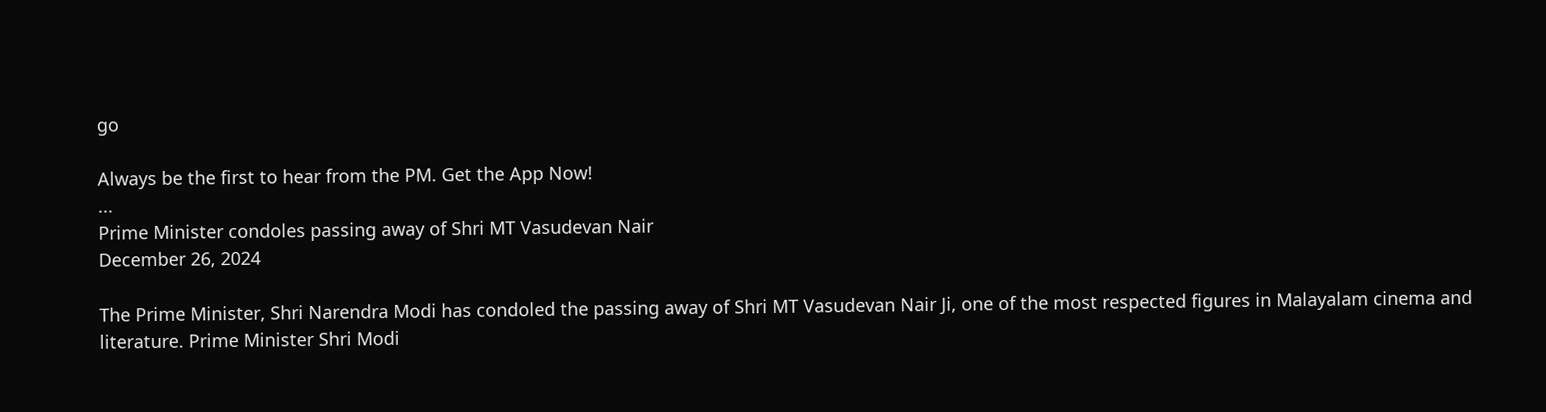go

Always be the first to hear from the PM. Get the App Now!
...
Prime Minister condoles passing away of Shri MT Vasudevan Nair
December 26, 2024

The Prime Minister, Shri Narendra Modi has condoled the passing away of Shri MT Vasudevan Nair Ji, one of the most respected figures in Malayalam cinema and literature. Prime Minister Shri Modi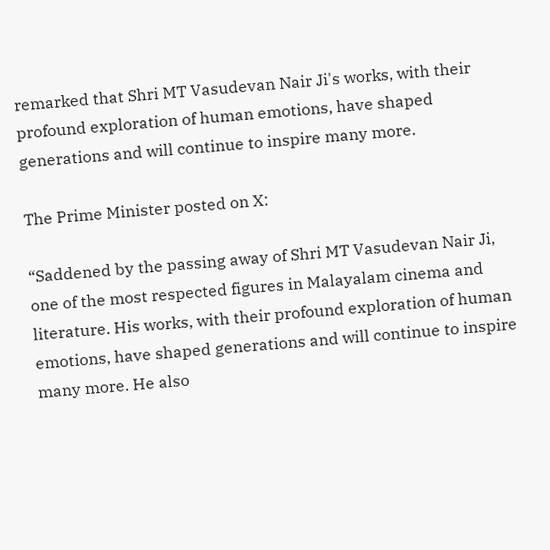remarked that Shri MT Vasudevan Nair Ji's works, with their profound exploration of human emotions, have shaped generations and will continue to inspire many more.

The Prime Minister posted on X:

“Saddened by the passing away of Shri MT Vasudevan Nair Ji, one of the most respected figures in Malayalam cinema and literature. His works, with their profound exploration of human emotions, have shaped generations and will continue to inspire many more. He also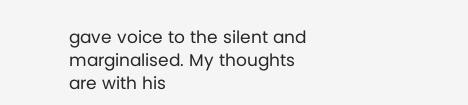gave voice to the silent and marginalised. My thoughts are with his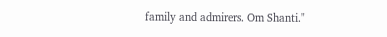family and admirers. Om Shanti."